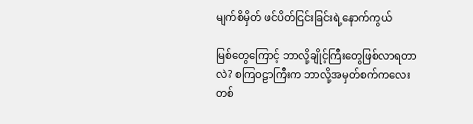မျက်စိမှိတ် ဖင်ပိတ်ငြင်းခြင်းရဲ့နောက်ကွယ်

မြစ်တွေကြောင့် ဘာလို့ချိုင့်ကြီးတွေဖြစ်လာရတာလဲ? စကြဝဠာကြီးက ဘာလို့အမှတ်စက်ကလေး တစ်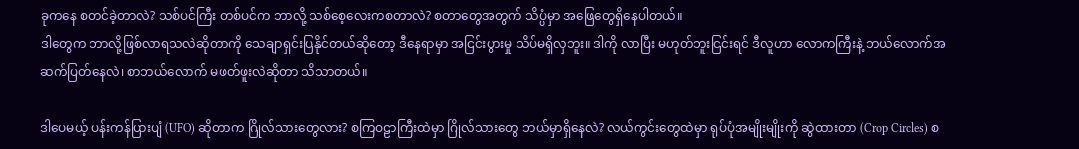ခုကနေ စတင်ခဲ့တာလဲ? သစ်ပင်ကြီး တစ်ပင်က ဘာလို့ သစ်စေ့လေးကစတာလဲ? စတာတွေအတွက် သိပ္ပံမှာ အဖြေတွေရှိနေပါတယ်။
ဒါတွေက ဘာလို့ဖြစ်လာရသလဲဆိုတာကို သေချာရှင်းပြနိုင်တယ်ဆိုတော့ ဒီနေရာမှာ အငြင်းပွားမှု သိပ်မရှိလှဘူး။ ဒါကို လာပြီး မဟုတ်ဘူးငြင်းရင် ဒီလူဟာ လောကကြီးနဲ့ ဘယ်လောက်အဆက်ပြတ်နေလဲ၊ စာဘယ်လောက် မဖတ်ဖူးလဲဆိုတာ သိသာတယ်။

ဒါပေမယ့် ပန်းကန်ပြားပျံ (UFO) ဆိုတာက ဂြိုလ်သားတွေလား? စကြဝဠာကြီးထဲမှာ ဂြိုလ်သားတွေ ဘယ်မှာရှိနေလဲ? လယ်ကွင်းတွေထဲမှာ ရုပ်ပုံအမျိုးမျိုးကို ဆွဲထားတာ (Crop Circles) စ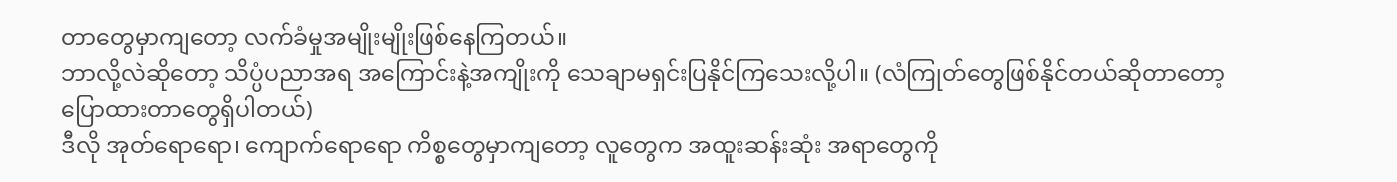တာတွေမှာကျတော့ လက်ခံမှုအမျိုးမျိုးဖြစ်နေကြတယ်။
ဘာလို့လဲဆိုတော့ သိပ္ပံပညာအရ အကြောင်းနဲ့အကျိုးကို သေချာမရှင်းပြနိုင်ကြသေးလို့ပါ။ (လံကြုတ်တွေဖြစ်နိုင်တယ်ဆိုတာတော့ ပြောထားတာတွေရှိပါတယ်)
ဒီလို အုတ်ရောရော၊ ကျောက်ရောရော ကိစ္စတွေမှာကျတော့ လူတွေက အထူးဆန်းဆုံး အရာတွေကို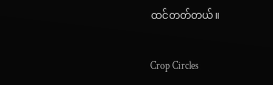ထင်တတ်တယ်။

Crop Circles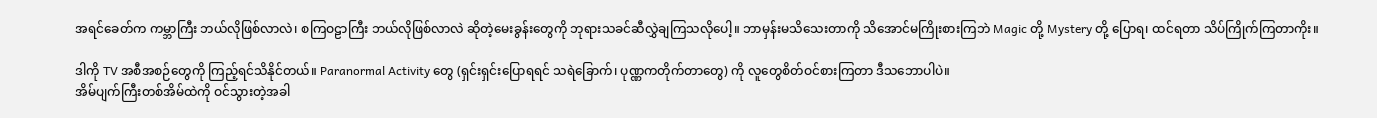အရင်ခေတ်က ကမ္ဘာကြီး ဘယ်လိုဖြစ်လာလဲ၊ စကြဝဠာကြီး ဘယ်လိုဖြစ်လာလဲ ဆိုတဲ့မေးခွန်းတွေကို ဘုရားသခင်ဆီလွှဲချကြသလိုပေါ့။ ဘာမှန်းမသိသေးတာကို သိအောင်မကြိုးစားကြဘဲ Magic တို့ Mystery တို့ ပြောရ၊ ထင်ရတာ သိပ်ကြိုက်ကြတာကိုး။

ဒါကို TV အစီအစဉ်တွေကို ကြည့်ရင်သိနိုင်တယ်။ Paranormal Activity တွေ (ရှင်းရှင်းပြောရရင် သရဲခြောက်၊ ပုဏ္ဏကတိုက်တာတွေ) ကို လူတွေစိတ်ဝင်စားကြတာ ဒီသဘောပါပဲ။
အိမ်ပျက်ကြီးတစ်အိမ်ထဲကို ဝင်သွားတဲ့အခါ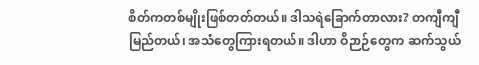စိတ်ကတစ်မျိုးဖြစ်တတ်တယ်။ ဒါသရဲခြောက်တာလား? တကျီကျီမြည်တယ်၊ အသံတွေကြားရတယ်။ ဒါဟာ ဝိဉာဉ်တွေက ဆက်သွယ်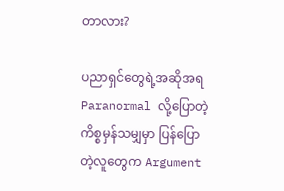တာလား?

ပညာရှင်တွေရဲ့အဆိုအရ Paranormal လို့ပြောတဲ့ကိစ္စမှန်သမျှမှာ ပြန်ပြောတဲ့လူတွေက Argument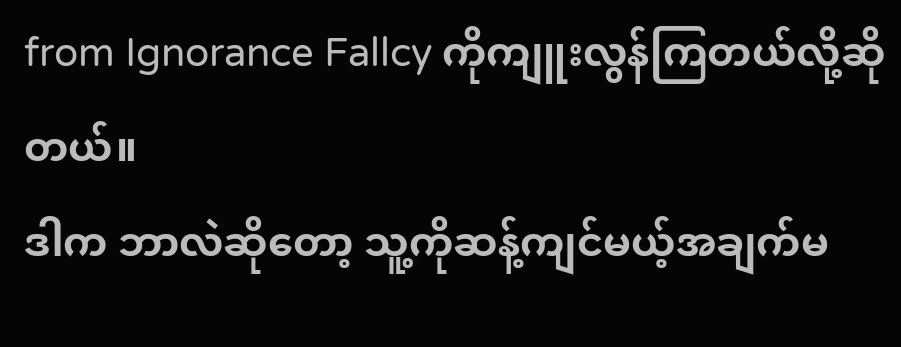from Ignorance Fallcy ကိုကျူးလွန်ကြတယ်လို့ဆိုတယ်။
ဒါက ဘာလဲဆိုတော့ သူ့ကိုဆန့်ကျင်မယ့်အချက်မ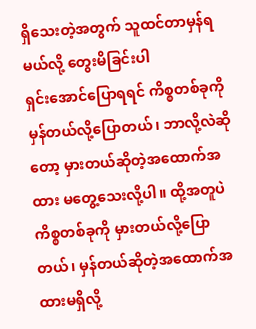ရှိသေးတဲ့အတွက် သူထင်တာမှန်ရမယ်လို့ တွေးမိခြင်းပါ
ရှင်းအောင်ပြောရရင် ကိစ္စတစ်ခုကို မှန်တယ်လို့ပြောတယ်၊ ဘာလို့လဲဆိုတော့ မှားတယ်ဆိုတဲ့အထောက်အထား မတွေ့သေးလို့ပါ။ ထို့အတူပဲ ကိစ္စတစ်ခုကို မှားတယ်လို့ပြောတယ်၊ မှန်တယ်ဆိုတဲ့အထောက်အထားမရှိလို့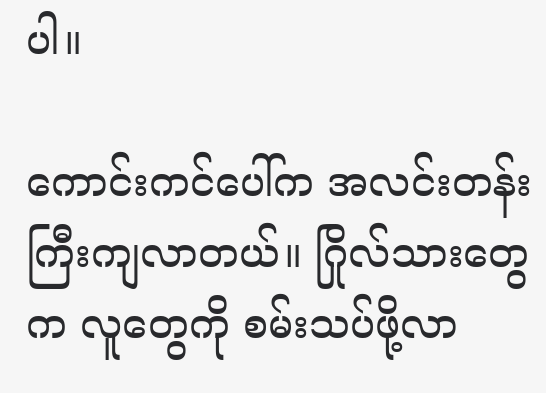ပါ။

ကောင်းကင်ပေါ်က အလင်းတန်းကြီးကျလာတယ်။ ဂြိုလ်သားတွေက လူတွေကို စမ်းသပ်ဖို့လာ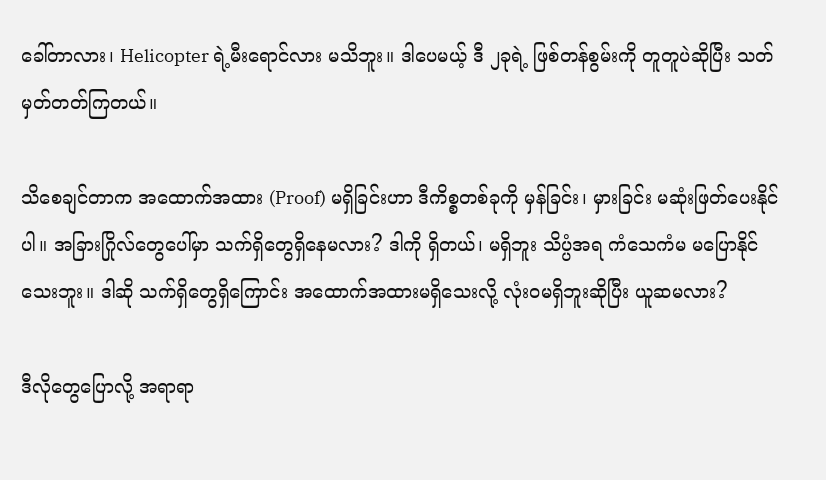ခေါ်တာလား၊ Helicopter ရဲ့မီးရောင်လား မသိဘူး။ ဒါပေမယ့် ဒီ ၂ခုရဲ့ ဖြစ်တန်စွမ်းကို တူတူပဲဆိုပြီး သတ်မှတ်တတ်ကြတယ်။

သိစေချင်တာက အထောက်အထား (Proof) မရှိခြင်းဟာ ဒီကိစ္စတစ်ခုကို မှန်ခြင်း၊ မှားခြင်း မဆုံးဖြတ်ပေးနိုင်ပါ။ အခြားဂြိုလ်တွေပေါ်မှာ သက်ရှိတွေရှိနေမလား? ဒါကို ရှိတယ်၊ မရှိဘူး သိပ္ပံအရ ကံသေကံမ မပြောနိုင်သေးဘူး။ ဒါဆို သက်ရှိတွေရှိကြောင်း အထောက်အထားမရှိသေးလို့ လုံးဝမရှိဘူးဆိုပြီး ယူဆမလား?

ဒီလိုတွေပြောလို့ အရာရာ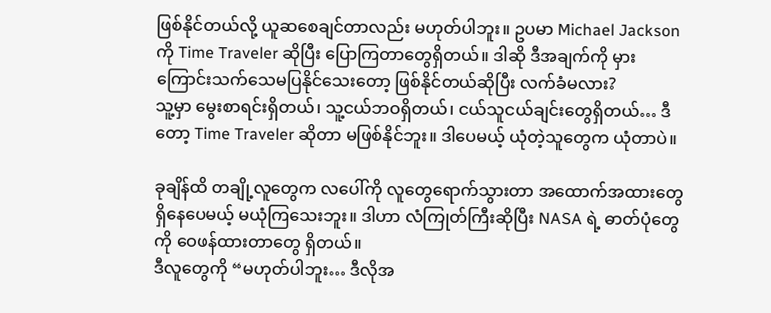ဖြစ်နိုင်တယ်လို့ ယူဆစေချင်တာလည်း မဟုတ်ပါဘူး။ ဥပမာ Michael Jackson ကို Time Traveler ဆိုပြီး ပြောကြတာတွေရှိတယ်။ ဒါဆို ဒီအချက်ကို မှားကြောင်းသက်သေမပြနိုင်သေးတော့ ဖြစ်နိုင်တယ်ဆိုပြီး လက်ခံမလား?
သူ့မှာ မွေးစာရင်းရှိတယ်၊ သူ့ငယ်ဘဝရှိတယ်၊ ငယ်သူငယ်ချင်းတွေရှိတယ်… ဒီတော့ Time Traveler ဆိုတာ မဖြစ်နိုင်ဘူး။ ဒါပေမယ့် ယုံတဲ့သူတွေက ယုံတာပဲ။

ခုချိန်ထိ တချို့လူတွေက လပေါ်ကို လူတွေရောက်သွားတာ အထောက်အထားတွေရှိနေပေမယ့် မယုံကြသေးဘူး။ ဒါဟာ လံကြုတ်ကြီးဆိုပြီး NASA ရဲ့ ဓာတ်ပုံတွေကို ဝေဖန်ထားတာတွေ ရှိတယ်။
ဒီလူတွေကို “မဟုတ်ပါဘူး… ဒီလိုအ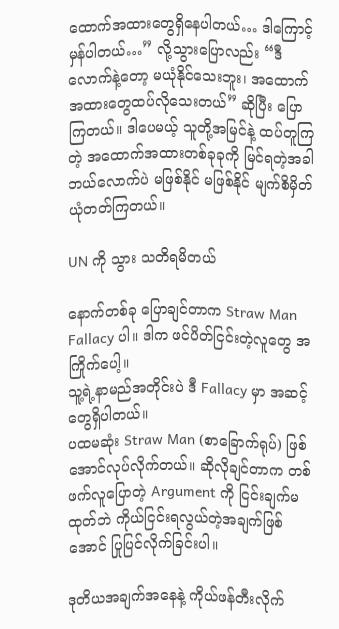ထောက်အထားတွေရှိနေပါတယ်… ဒါကြောင့်မှန်ပါတယ်…” လို့သွားပြောလည်း “ဒီလောက်နဲ့တော့ မယုံနိုင်သေးဘူး၊ အထောက်အထားတွေထပ်လိုသေးတယ်” ဆိုပြီး ပြောကြတယ်။ ဒါပေမယ့် သူတို့အမြင်နဲ့ ထပ်တူကြတဲ့ အထောက်အထားတစ်ခုခုကို မြင်ရတဲ့အခါ ဘယ်လောက်ပဲ မဖြစ်နိုင် မဖြစ်နိုင် မျက်စိမှိတ်ယုံတတ်ကြတယ်။

UN ကို သွား သတိရမိတယ်

နောက်တစ်ခု ပြောချင်တာက Straw Man Fallacy ပါ။ ဒါက ဖင်ပိတ်ငြင်းတဲ့လူတွေ အကြိုက်ပေါ့။
သူ့ရဲ့နာမည်အတိုင်းပဲ ဒီ Fallacy မှာ အဆင့်တွေရှိပါတယ်။
ပထမဆုံး Straw Man (စာခြောက်ရုပ်) ဖြစ်အောင်လုပ်လိုက်တယ်။ ဆိုလိုချင်တာက တစ်ဖက်လူပြောတဲ့ Argument ကို ငြင်းချက်မထုတ်ဘဲ ကိုယ်ငြင်းရလွယ်တဲ့အချက်ဖြစ်အောင် ပြုပြင်လိုက်ခြင်းပါ။

ဒုတိယအချက်အနေနဲ့ ကိုယ်ဖန်တီးလိုက်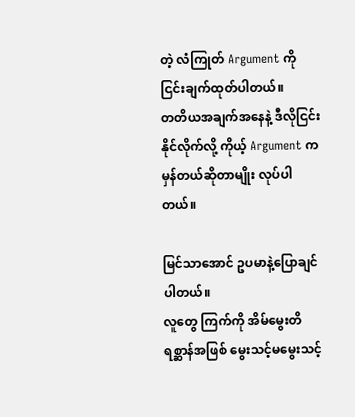တဲ့ လံကြုတ် Argument ကို ငြင်းချက်ထုတ်ပါတယ်။
တတိယအချက်အနေနဲ့ ဒီလိုငြင်းနိုင်လိုက်လို့ ကိုယ့် Argument က မှန်တယ်ဆိုတာမျိုး လုပ်ပါတယ်။

မြင်သာအောင် ဥပမာနဲ့ပြောချင်ပါတယ်။
လူတွေ ကြက်ကို အိမ်မွေးတိရစ္ဆာန်အဖြစ် မွေးသင့်မမွေးသင့်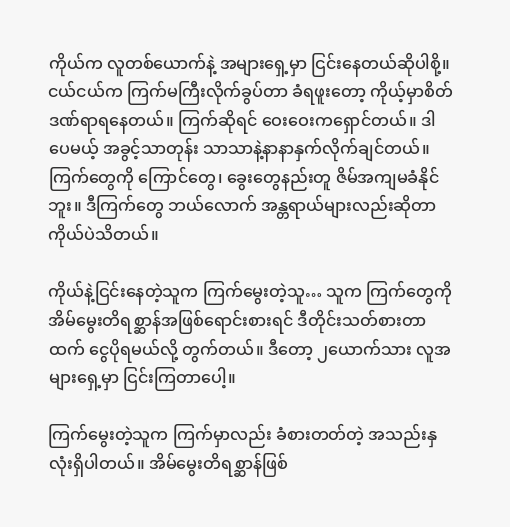ကိုယ်က လူတစ်ယောက်နဲ့ အများရှေ့မှာ ငြင်းနေတယ်ဆိုပါစို့။ ငယ်ငယ်က ကြက်မကြီးလိုက်ခွပ်တာ ခံရဖူးတော့ ကိုယ့်မှာစိတ်ဒဏ်ရာရနေတယ်။ ကြက်ဆိုရင် ဝေးဝေးကရှောင်တယ်။ ဒါပေမယ့် အခွင့်သာတုန်း သာသာနဲ့နာနာနှက်လိုက်ချင်တယ်။ ကြက်တွေကို ကြောင်တွေ၊ ခွေးတွေနည်းတူ ဇိမ်အကျမခံနိုင်ဘူး။ ဒီကြက်တွေ ဘယ်လောက် အန္တရာယ်များလည်းဆိုတာ ကိုယ်ပဲသိတယ်။

ကိုယ်နဲ့ငြင်းနေတဲ့သူက ကြက်မွေးတဲ့သူ… သူက ကြက်တွေကို အိမ်မွေးတိရစ္ဆာန်အဖြစ်ရောင်းစားရင် ဒီတိုင်းသတ်စားတာထက် ငွေပိုရမယ်လို့ တွက်တယ်။ ဒီတော့ ၂ယောက်သား လူအများရှေ့မှာ ငြင်းကြတာပေါ့။

ကြက်မွေးတဲ့သူက ကြက်မှာလည်း ခံစားတတ်တဲ့ အသည်းနှလုံးရှိပါတယ်။ အိမ်မွေးတိရစ္ဆာန်ဖြစ်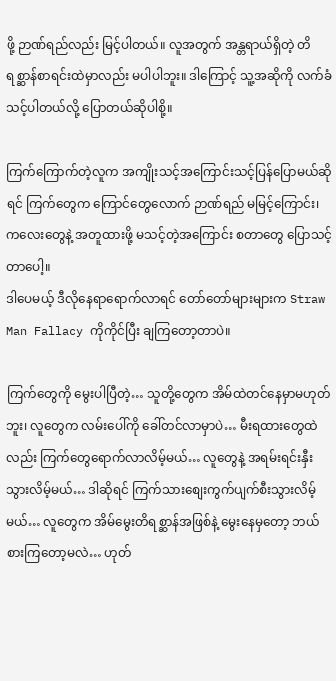ဖို့ ဉာဏ်ရည်လည်း မြင့်ပါတယ်။ လူအတွက် အန္တရာယ်ရှိတဲ့ တိရစ္ဆာန်စာရင်းထဲမှာလည်း မပါပါဘူး။ ဒါကြောင့် သူ့အဆိုကို လက်ခံသင့်ပါတယ်လို့ ပြောတယ်ဆိုပါစို့။

ကြက်ကြောက်တဲ့လူက အကျိုးသင့်အကြောင်းသင့်ပြန်ပြောမယ်ဆိုရင် ကြက်တွေက ကြောင်တွေလောက် ဉာဏ်ရည် မမြင့်ကြောင်း၊ ကလေးတွေနဲ့ အတူထားဖို့ မသင့်တဲ့အကြောင်း စတာတွေ ပြောသင့်တာပေါ့။
ဒါပေမယ့် ဒီလိုနေရာရောက်လာရင် တော်တော်များများက Straw Man Fallacy ကိုကိုင်ပြီး ချကြတော့တာပဲ။

ကြက်တွေကို မွေးပါပြီတဲ့… သူတို့တွေက အိမ်ထဲတင်နေမှာမဟုတ်ဘူး၊ လူတွေက လမ်းပေါ်ကို ခေါ်တင်လာမှာပဲ… မီးရထားတွေထဲလည်း ကြက်တွေရောက်လာလိမ့်မယ်… လူတွေနဲ့ အရမ်းရင်းနှီးသွားလိမ့်မယ်… ဒါဆိုရင် ကြက်သားစျေးကွက်ပျက်စီးသွားလိမ့်မယ်… လူတွေက အိမ်မွေးတိရစ္ဆာန်အဖြစ်နဲ့ မွေးနေမှတော့ ဘယ်စားကြတော့မလဲ… ဟုတ်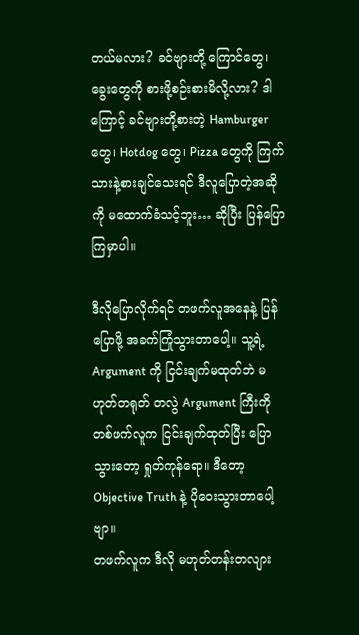တယ်မလား? ခင်ဗျားတို့ ကြောင်တွေ၊ ခွေးတွေကို စားဖို့စဉ်းစားမိလို့လား? ဒါကြောင့် ခင်ဗျားတို့စားတဲ့ Hamburger တွေ၊ Hotdog တွေ၊ Pizza တွေကို ကြက်သားနဲ့စားချင်သေးရင် ဒီလူပြောတဲ့အဆိုကို မထောက်ခံသင့်ဘူး… ဆိုပြီး ပြန်ပြောကြမှာပါ။

ဒီလိုပြောလိုက်ရင် တဖက်လူအနေနဲ့ ပြန်ပြောဖို့ အခက်ကြုံသွားတာပေါ့။ သူ့ရဲ့ Argument ကို ငြင်းချက်မထုတ်ဘဲ မဟုတ်တရုတ် တလွဲ Argument ကြီးကို တစ်ဖက်လူက ငြင်းချက်ထုတ်ပြီး ပြောသွားတော့ ရှုတ်ကုန်ရော။ ဒီတော့ Objective Truth နဲ့ ပိုဝေးသွားတာပေါ့ဗျာ။
တဖက်လူက ဒီလို မဟုတ်တန်းတလျား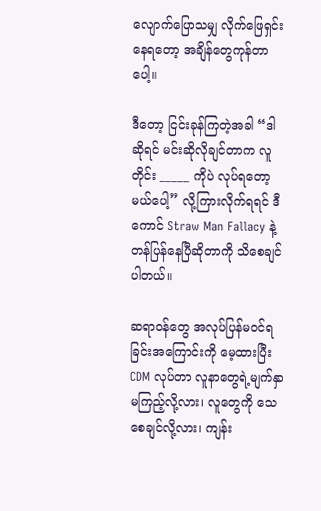လျောက်ပြောသမျှ လိုက်ဖြေရှင်းနေရတော့ အချိန်တွေကုန်တာပေါ့။

ဒီတော့ ငြင်းခုန်ကြတဲ့အခါ “ဒါဆိုရင် မင်းဆိုလိုချင်တာက လူတိုင်း _____ ကိုပဲ လုပ်ရတော့မယ်ပေါ့” လို့ကြားလိုက်ရရင် ဒီကောင် Straw Man Fallacy နဲ့ တန်ပြန်နေပြီဆိုတာကို သိစေချင်ပါတယ်။

ဆရာဝန်တွေ အလုပ်ပြန်မဝင်ရခြင်းအကြောင်းကို မေ့ထားပြီး CDM လုပ်တာ လူနာတွေရဲ့မျက်နှာမကြည့်လို့လား၊ လူတွေကို သေစေချင်လို့လား၊ ကျန်း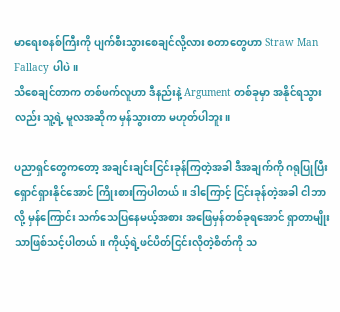မာရေးစနစ်ကြီးကို ပျက်စီးသွားစေချင်လို့လား စတာတွေဟာ Straw Man Fallacy ပါပဲ။
သိစေချင်တာက တစ်ဖက်လူဟာ ဒီနည်းနဲ့ Argument တစ်ခုမှာ အနိုင်ရသွားလည်း သူ့ရဲ့ မူလအဆိုက မှန်သွားတာ မဟုတ်ပါဘူး။

ပညာရှင်တွေကတော့ အချင်းချင်းငြင်းခုန်ကြတဲ့အခါ ဒီအချက်ကို ဂရုပြုပြီး ရှောင်ရှားနိုင်အောင် ကြိုးစားကြပါတယ်။ ဒါကြောင့် ငြင်းခုန်တဲ့အခါ ငါဘာလို့ မှန်ကြောင်း သက်သေပြနေမယ့်အစား အဖြေမှန်တစ်ခုရအောင် ရှာတာမျိုးသာဖြစ်သင့်ပါတယ်။ ကိုယ့်ရဲ့ဖင်ပိတ်ငြင်းလိုတဲ့စိတ်ကို သ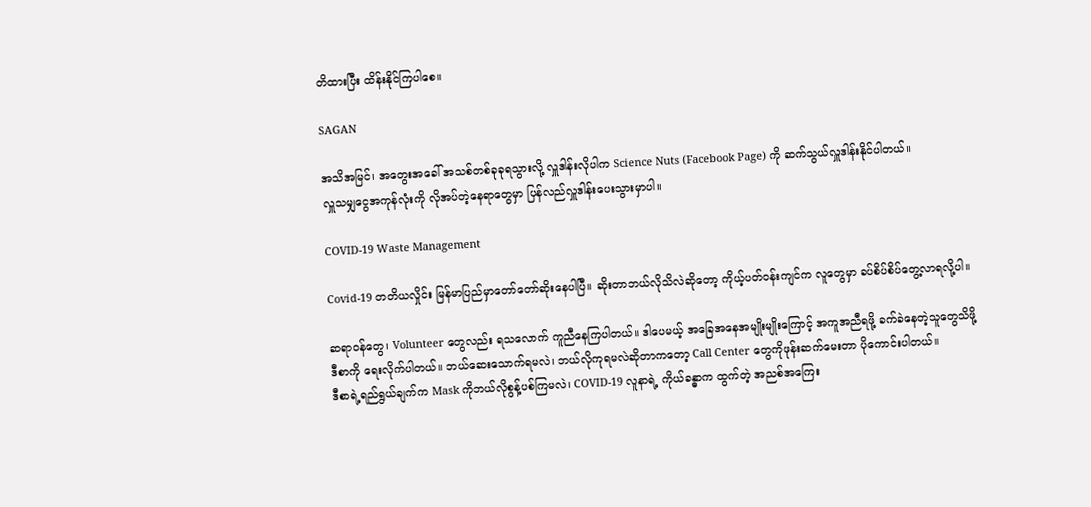တိထားပြီး ထိန်းနိုင်ကြပါစေ။

SAGAN

အသိအမြင်၊ အတွေးအခေါ် အသစ်တစ်ခုခုရသွားလို့ လှူဒါန်းလိုပါက Science Nuts (Facebook Page) ကို ဆက်သွယ်လှူဒါန်းနိုင်ပါတယ်။
လှူသမျှငွေအကုန်လုံးကို လိုအပ်တဲ့နေရာတွေမှာ ပြန်လည်လှူဒါန်းပေးသွားမှာပါ။

COVID-19 Waste Management

Covid-19 တတိယလှိုင်း မြန်မာပြည်မှာတော်တော်ဆိုးနေပါပြီ။ ဆိုးတာဘယ်လိုသိလဲဆိုတော့ ကိုယ့်ပတ်ဝန်းကျင်က လူတွေမှာ ခပ်စိပ်စိပ်တွေ့လာရလို့ပါ။

ဆရာဝန်တွေ၊ Volunteer တွေလည်း ရသလောက် ကူညီနေကြပါတယ်။ ဒါပေမယ့် အခြေအနေအမျိုးမျိုးကြောင့် အကူအညီရဖို့ ခက်ခဲနေတဲ့သူတွေသိဖို့ ဒီစာကို ရေးလိုက်ပါတယ်။ ဘယ်ဆေးသောက်ရမလဲ၊ ဘယ်လိုကုရမလဲဆိုတာကတော့ Call Center တွေကိုဖုန်းဆက်မေးတာ ပိုကောင်းပါတယ်။
ဒီစာရဲ့ရည်ရွယ်ချက်က Mask ကိုဘယ်လိုစွန့်ပစ်ကြမလဲ၊ COVID-19 လူနာရဲ့ ကိုယ်ခန္ဓာက ထွက်တဲ့ အညစ်အကြေး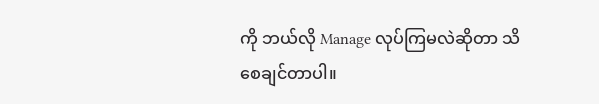ကို ဘယ်လို Manage လုပ်ကြမလဲဆိုတာ သိစေချင်တာပါ။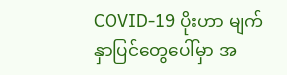COVID-19 ပိုးဟာ မျက်နှာပြင်တွေပေါ်မှာ အ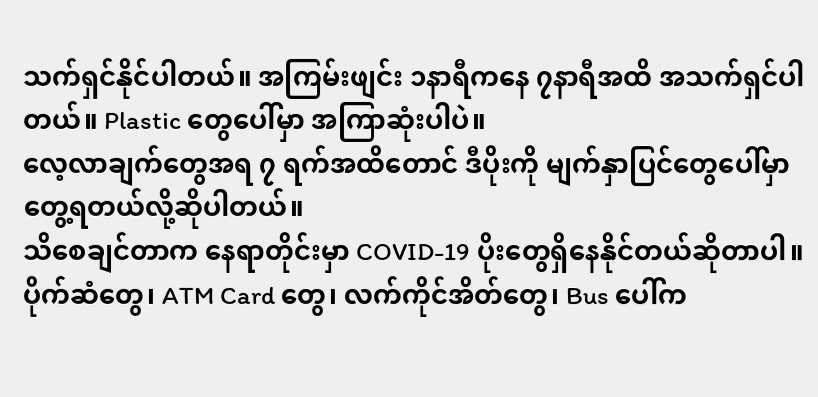သက်ရှင်နိုင်ပါတယ်။ အကြမ်းဖျင်း ၁နာရီကနေ ၇နာရီအထိ အသက်ရှင်ပါတယ်။ Plastic တွေပေါ်မှာ အကြာဆုံးပါပဲ။
လေ့လာချက်တွေအရ ၇ ရက်အထိတောင် ဒီပိုးကို မျက်နှာပြင်တွေပေါ်မှာ တွေ့ရတယ်လို့ဆိုပါတယ်။
သိစေချင်တာက နေရာတိုင်းမှာ COVID-19 ပိုးတွေရှိနေနိုင်တယ်ဆိုတာပါ။ ပိုက်ဆံတွေ၊ ATM Card တွေ၊ လက်ကိုင်အိတ်တွေ၊ Bus ပေါ်က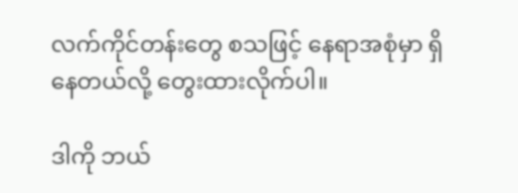လက်ကိုင်တန်းတွေ စသဖြင့် နေရာအစုံမှာ ရှိနေတယ်လို့ တွေးထားလိုက်ပါ။

ဒါကို ဘယ်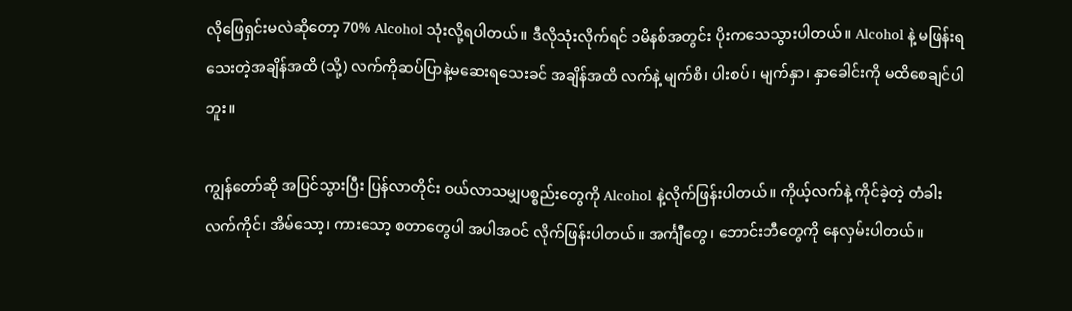လိုဖြေရှင်းမလဲဆိုတော့ 70% Alcohol သုံးလို့ရပါတယ်။ ဒီလိုသုံးလိုက်ရင် ၁မိနစ်အတွင်း ပိုးကသေသွားပါတယ်။ Alcohol နဲ့ မဖြန်းရသေးတဲ့အချိန်အထိ (သို့) လက်ကိုဆပ်ပြာနဲ့မဆေးရသေးခင် အချိန်အထိ လက်နဲ့ မျက်စိ၊ ပါးစပ်၊ မျက်နှာ၊ နှာခေါင်းကို မထိစေချင်ပါဘူး။

ကျွန်တော်ဆို အပြင်သွားပြီး ပြန်လာတိုင်း ဝယ်လာသမျှပစ္စည်းတွေကို Alcohol နဲ့လိုက်ဖြန်းပါတယ်။ ကိုယ့်လက်နဲ့ ကိုင်ခဲ့တဲ့ တံခါးလက်ကိုင်၊ အိမ်သော့၊ ကားသော့ စတာတွေပါ အပါအဝင် လိုက်ဖြန်းပါတယ်။ အင်္ကျီတွေ၊ ဘောင်းဘီတွေကို နေလှမ်းပါတယ်။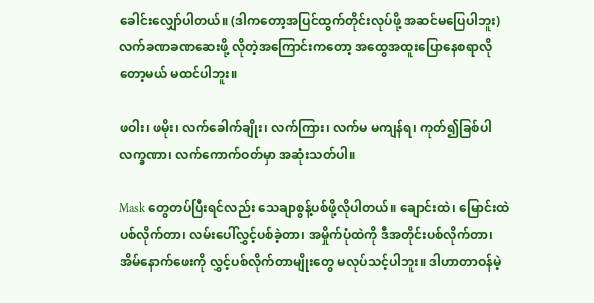ခေါင်းလျှော်ပါတယ်။ (ဒါကတော့အပြင်ထွက်တိုင်းလုပ်ဖို့ အဆင်မပြေပါဘူး)
လက်ခဏခဏဆေးဖို့ လိုတဲ့အကြောင်းကတော့ အထွေအထူးပြောနေစရာလိုတော့မယ် မထင်ပါဘူး။

ဖဝါး၊ ဖမိုး၊ လက်ခေါက်ချိုး၊ လက်ကြား၊ လက်မ မကျန်ရ၊ ကုတ်၍ခြစ်ပါ လက္ခဏာ၊ လက်ကောက်ဝတ်မှာ အဆုံးသတ်ပါ။

Mask တွေတပ်ပြီးရင်လည်း သေချာစွန့်ပစ်ဖို့လိုပါတယ်။ ချောင်းထဲ၊ မြောင်းထဲပစ်လိုက်တာ၊ လမ်းပေါ်လွှင့်ပစ်ခဲ့တာ၊ အမှိုက်ပုံထဲကို ဒီအတိုင်းပစ်လိုက်တာ၊ အိမ်နောက်ဖေးကို လွှင့်ပစ်လိုက်တာမျိုးတွေ မလုပ်သင့်ပါဘူး။ ဒါဟာတာဝန်မဲ့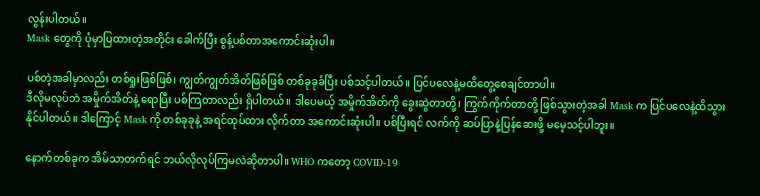လွန်းပါတယ်။
Mask တွေကို ပုံမှာပြထားတဲ့အတိုင်း ခေါက်ပြီး စွန့်ပစ်တာအကောင်းဆုံးပါ။

ပစ်တဲ့အခါမှာလည်း တစ်ရှုးဖြစ်ဖြစ်၊ ကျွတ်ကျွတ်အိတ်ဖြစ်ဖြစ် တစ်ခုခုခံပြီး ပစ်သင့်ပါတယ်။ ပြင်ပလေနဲ့မထိတွေ့စေချင်တာပါ။
ဒီလိုမလုပ်ဘဲ အမှိုက်အိတ်နဲ့ ရောပြီး ပစ်ကြတာလည်း ရှိပါတယ်။ ဒါပေမယ့် အမှိုက်အိတ်ကို ခွေးဆွဲတာတို့၊ ကြွက်ကိုက်တာတို့ ဖြစ်သွားတဲ့အခါ Mask က ပြင်ပလေနဲ့ထိသွားနိုင်ပါတယ်။ ဒါကြောင့် Mask ကို တစ်ခုခုနဲ့ အရင်ထုပ်ထား လိုက်တာ အကောင်းဆုံးပါ။ ပစ်ပြီးရင် လက်ကို ဆပ်ပြာနဲ့ပြန်ဆေးဖို့ မမေ့သင့်ပါဘူး။

နောက်တစ်ခုက အိမ်သာတက်ရင် ဘယ်လိုလုပ်ကြမလဲဆိုတာပါ။ WHO ကတော့ COVID-19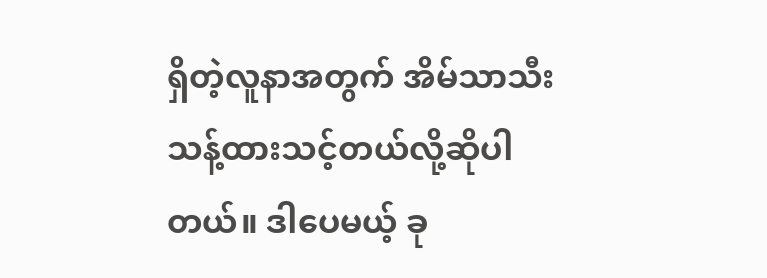ရှိတဲ့လူနာအတွက် အိမ်သာသီးသန့်ထားသင့်တယ်လို့ဆိုပါတယ်။ ဒါပေမယ့် ခု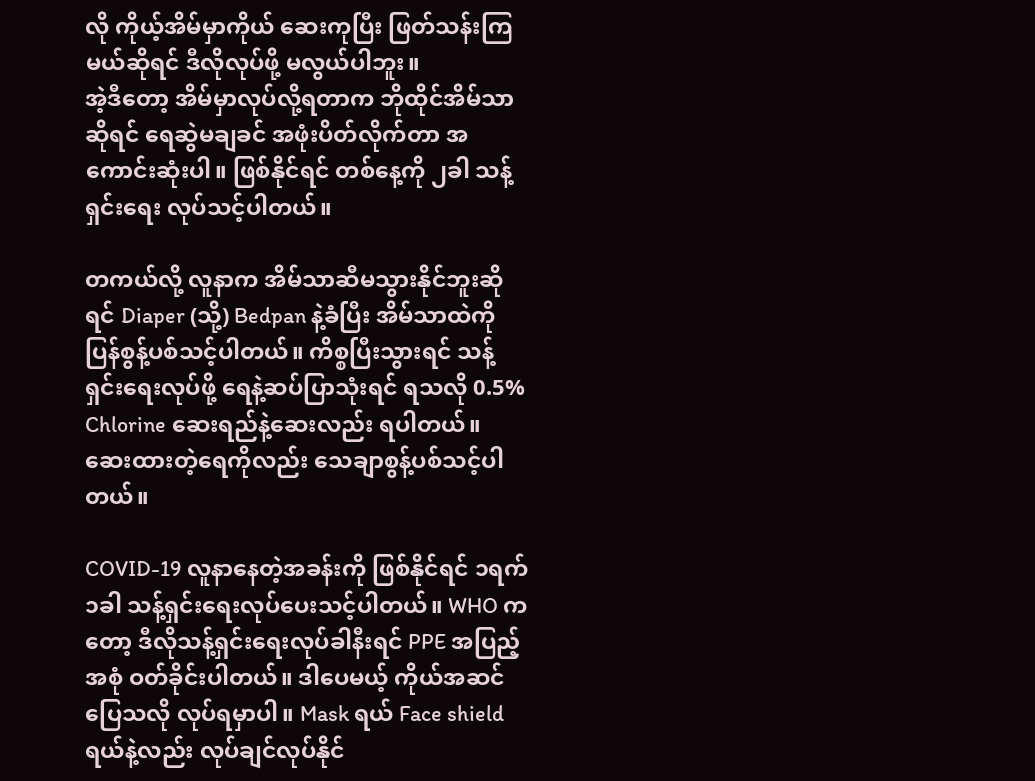လို ကိုယ့်အိမ်မှာကိုယ် ဆေးကုပြီး ဖြတ်သန်းကြမယ်ဆိုရင် ဒီလိုလုပ်ဖို့ မလွယ်ပါဘူး။
အဲ့ဒီတော့ အိမ်မှာလုပ်လို့ရတာက ဘိုထိုင်အိမ်သာဆိုရင် ရေဆွဲမချခင် အဖုံးပိတ်လိုက်တာ အကောင်းဆုံးပါ။ ဖြစ်နိုင်ရင် တစ်နေ့ကို ၂ခါ သန့်ရှင်းရေး လုပ်သင့်ပါတယ်။

တကယ်လို့ လူနာက အိမ်သာဆီမသွားနိုင်ဘူးဆိုရင် Diaper (သို့) Bedpan နဲ့ခံပြီး အိမ်သာထဲကို ပြန်စွန့်ပစ်သင့်ပါတယ်။ ကိစ္စပြီးသွားရင် သန့်ရှင်းရေးလုပ်ဖို့ ရေနဲ့ဆပ်ပြာသုံးရင် ရသလို 0.5% Chlorine ဆေးရည်နဲ့ဆေးလည်း ရပါတယ်။ ဆေးထားတဲ့ရေကိုလည်း သေချာစွန့်ပစ်သင့်ပါတယ်။

COVID-19 လူနာနေတဲ့အခန်းကို ဖြစ်နိုင်ရင် ၁ရက် ၁ခါ သန့်ရှင်းရေးလုပ်ပေးသင့်ပါတယ်။ WHO ကတော့ ဒီလိုသန့်ရှင်းရေးလုပ်ခါနီးရင် PPE အပြည့်အစုံ ဝတ်ခိုင်းပါတယ်။ ဒါပေမယ့် ကိုယ်အဆင်ပြေသလို လုပ်ရမှာပါ။ Mask ရယ် Face shield ရယ်နဲ့လည်း လုပ်ချင်လုပ်နိုင်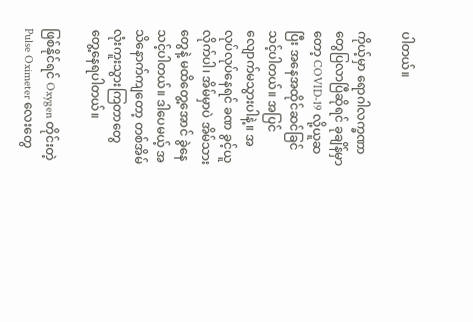ပါတယ်။

ကိုယ့်မှာ ရောဂါလက္ခဏာတွေပြလာပြီဆိုရင် ခုချိန်မှာတော့ COVID-19 လို့ယူဆပြီး အနေအထိုင်ဆင်ခြင်သင့်ပါတယ်။ အပြင်လျောက်မသွားပါနဲ့။ အလုပ်လုပ်နေရင် ခဏ ခွင့်ယူလိုက်ပါ၊ အိမ်မှာပဲ အိမ်သားတွေနဲ့ မထိတွေ့အောင် ခွဲနေသင့်ပါတယ်။ ဒါပေမယ့် အသိနောက်ကျတော့ တစ်အိမ်လုံးကူးသွားကြတာတွေ တွေ့နေရပါတယ်။

ဖြစ်နိုင်ရင် Oxygen တိုင်းတဲ့ Pulse Oximeter လေးတွေ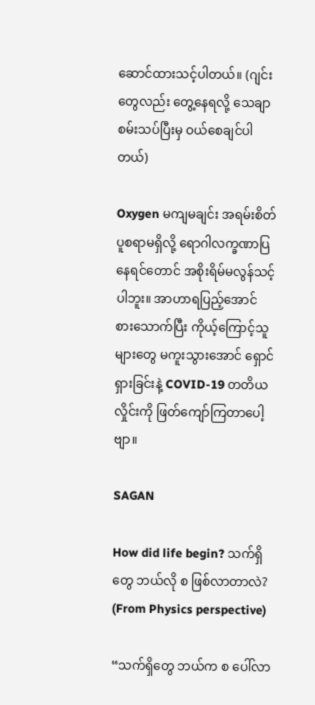ဆောင်ထားသင့်ပါတယ်။ (ဂျင်းတွေလည်း တွေ့နေရလို့ သေချာစမ်းသပ်ပြီးမှ ဝယ်စေချင်ပါတယ်)

Oxygen မကျမချင်း အရမ်းစိတ်ပူစရာမရှိလို့ ရောဂါလက္ခဏာပြနေရင်တောင် အစိုးရိမ်မလွန်သင့်ပါဘူး။ အာဟာရပြည့်အောင် စားသောက်ပြီး ကိုယ့်ကြောင့်သူများတွေ မကူးသွားအောင် ရှောင်ရှားခြင်းနဲ့ COVID-19 တတိယလှိုင်းကို ဖြတ်ကျော်ကြတာပေါ့ဗျာ။

SAGAN

How did life begin? သက်ရှိတွေ ဘယ်လို စ ဖြစ်လာတာလဲ? (From Physics perspective)

“သက်ရှိတွေ ဘယ်က စ ပေါ်လာ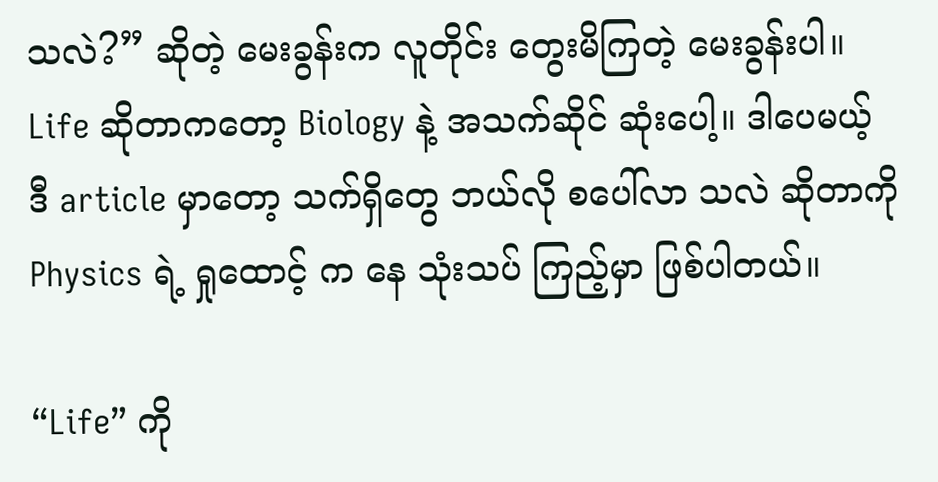သလဲ?” ဆိုတဲ့ မေးခွန်းက လူတိုင်း တွေးမိကြတဲ့ မေးခွန်းပါ။ Life ဆိုတာကတော့ Biology နဲ့ အသက်ဆိုင် ဆုံးပေါ့။ ဒါပေမယ့် ဒီ article မှာတော့ သက်ရှိတွေ ဘယ်လို စပေါ်လာ သလဲ ဆိုတာကို Physics ရဲ့ ရှုထောင့် က နေ သုံးသပ် ကြည့်မှာ ဖြစ်ပါတယ်။

“Life” ကို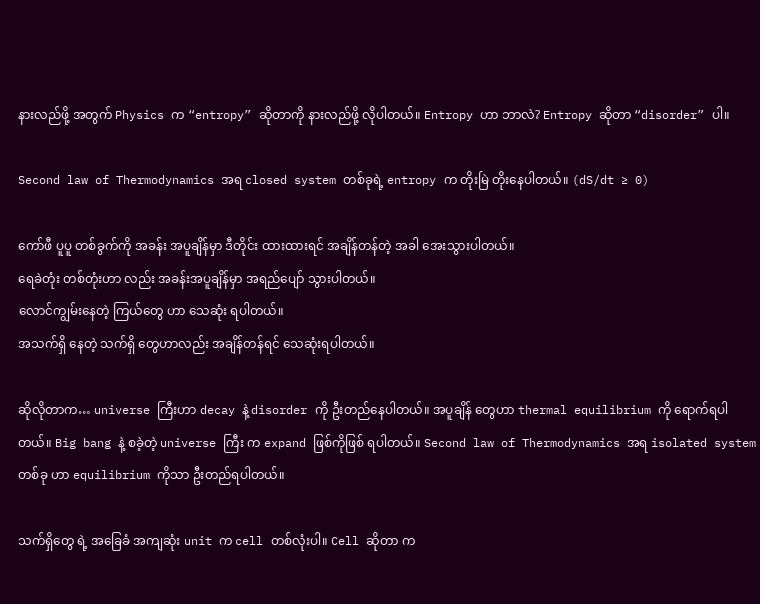နားလည်ဖို့ အတွက် Physics က “entropy” ဆိုတာကို နားလည်ဖို့ လိုပါတယ်။ Entropy ဟာ ဘာလဲ? Entropy ဆိုတာ “disorder” ပါ။

Second law of Thermodynamics အရ closed system တစ်ခုရဲ့ entropy က တိုးမြဲ တိုးနေပါတယ်။ (dS/dt ≥ 0)

ကော်ဖီ ပူပူ တစ်ခွက်ကို အခန်း အပူချိန်မှာ ဒီတိုင်း ထားထားရင် အချိန်တန်တဲ့ အခါ အေးသွားပါတယ်။
ရေခဲတုံး တစ်တုံးဟာ လည်း အခန်းအပူချိန်မှာ အရည်ပျော် သွားပါတယ်။
လောင်ကျွမ်းနေတဲ့ ကြယ်တွေ ဟာ သေဆုံး ရပါတယ်။
အသက်ရှိ နေတဲ့ သက်ရှိ တွေဟာလည်း အချိန်တန်ရင် သေဆုံးရပါတယ်။

ဆိုလိုတာက… universe ကြီးဟာ decay နဲ့ disorder ကို ဦးတည်နေပါတယ်။ အပူချိန် တွေဟာ thermal equilibrium ကို ရောက်ရပါတယ်။ Big bang နဲ့ စခဲ့တဲ့ universe ကြီး က expand ဖြစ်ကိုဖြစ် ရပါတယ်။ Second law of Thermodynamics အရ isolated system တစ်ခု ဟာ equilibrium ကိုသာ ဦးတည်ရပါတယ်။

သက်ရှိတွေ ရဲ့ အခြေခံ အကျဆုံး unit က cell တစ်လုံးပါ။ Cell ဆိုတာ က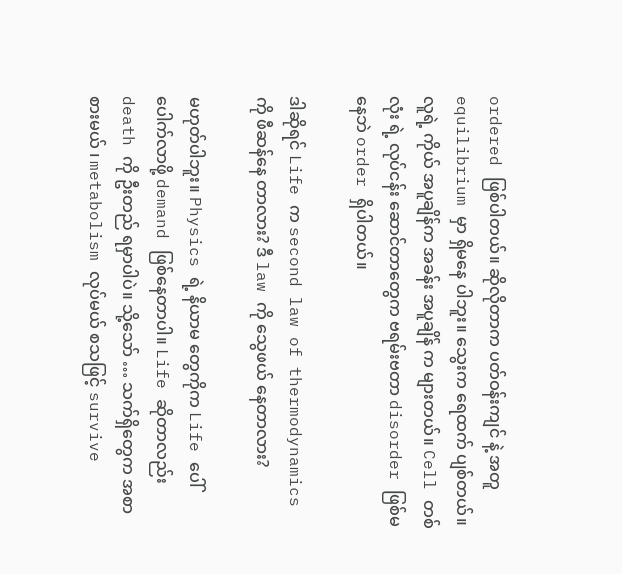ordered ဖြစ်ပါတယ်။ ဆိုလိုတာက ပတ်ဝန်းကျင် နဲ့ အတူ equilibrium မှာ ရှိမနေ ပါဘူး။ သွေးက ရေထက် ပျစ်တယ်။ လူရဲ့ ကိုယ် အပူချိန်က အခန်း အပူချိန် က များတယ်။ Cell တစ်လုံး ရဲ့ လုပ်ငန်း ဆောင်တာတွေက ဗရမ်းဗတာ disorder ဖြစ်မနေဘဲ order ရှိပါတယ်။

ဒါဆိုရင် Life က second law of thermodynamics ကို ဖီဆန်နေ တာလား? ဒီ law ကို သွေဖယ် နေတာလား?

မဟုတ်ပါဘူး။ Physics ရဲ့ နိယာမ တွေကိုက Life ပေါ်ပေါက်လာဖို့ demand ဖြစ်နေတာပါ။ Life ဆိုတာလည်း death ကို ဦးတည် ရမှာပါပဲ။ သို့သော် … သက်ရှိတွေက အစာစားမယ် ၊ metabolism လုပ်မယ် စသဖြင့် survive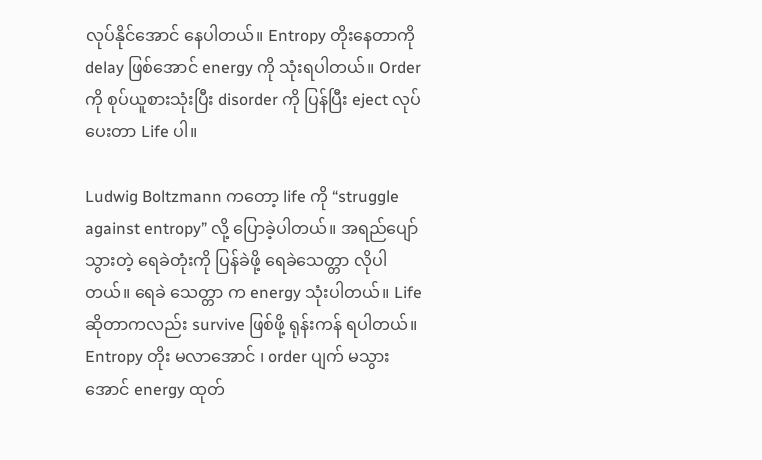လုပ်နိုင်အောင် နေပါတယ်။ Entropy တိုးနေတာကို delay ဖြစ်အောင် energy ကို သုံးရပါတယ်။ Order ကို စုပ်ယူစားသုံးပြီး disorder ကို ပြန်ပြီး eject လုပ်ပေးတာ Life ပါ။

Ludwig Boltzmann ကတော့ life ကို “struggle against entropy” လို့ ပြောခဲ့ပါတယ်။ အရည်ပျော်သွားတဲ့ ရေခဲတုံးကို ပြန်ခဲဖို့ ရေခဲသေတ္တာ လိုပါတယ်။ ရေခဲ သေတ္တာ က energy သုံးပါတယ်။ Life ဆိုတာကလည်း survive ဖြစ်ဖို့ ရုန်းကန် ရပါတယ်။ Entropy တိုး မလာအောင် ၊ order ပျက် မသွားအောင် energy ထုတ်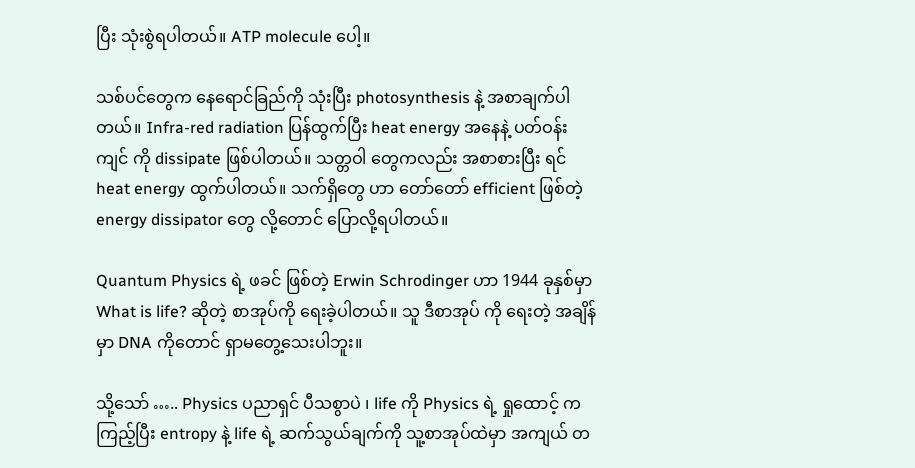ပြီး သုံးစွဲရပါတယ်။ ATP molecule ပေါ့။

သစ်ပင်တွေက နေရောင်ခြည်ကို သုံးပြီး photosynthesis နဲ့ အစာချက်ပါတယ်။ Infra-red radiation ပြန်ထွက်ပြီး heat energy အနေနဲ့ ပတ်ဝန်းကျင် ကို dissipate ဖြစ်ပါတယ်။ သတ္တဝါ တွေကလည်း အစာစားပြီး ရင် heat energy ထွက်ပါတယ်။ သက်ရှိတွေ ဟာ တော်တော် efficient ဖြစ်တဲ့ energy dissipator တွေ လို့တောင် ပြောလို့ရပါတယ်။

Quantum Physics ရဲ့ ဖခင် ဖြစ်တဲ့ Erwin Schrodinger ဟာ 1944 ခုနှစ်မှာ What is life? ဆိုတဲ့ စာအုပ်ကို ရေးခဲ့ပါတယ်။ သူ ဒီစာအုပ် ကို ရေးတဲ့ အချိန်မှာ DNA ကိုတောင် ရှာမတွေ့သေးပါဘူး။

သို့သော် ….. Physics ပညာရှင် ပီသစွာပဲ ၊ life ကို Physics ရဲ့ ရှုထောင့် က ကြည့်ပြီး entropy နဲ့ life ရဲ့ ဆက်သွယ်ချက်ကို သူ့စာအုပ်ထဲမှာ အကျယ် တ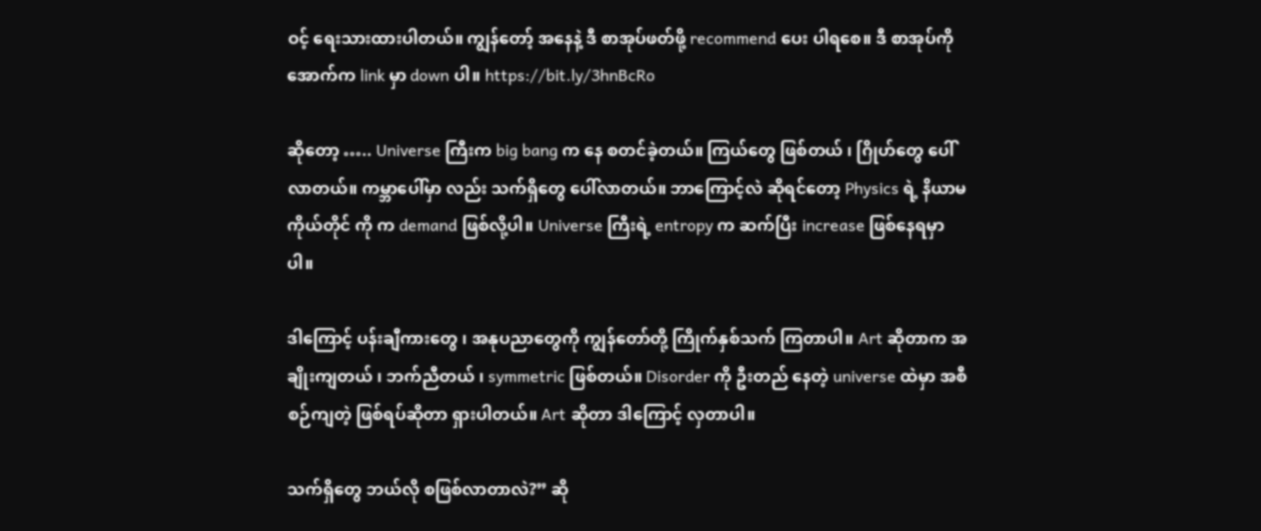ဝင့် ရေးသားထားပါတယ်။ ကျွန်တော့် အနေနဲ့ ဒီ စာအုပ်ဖတ်ဖို့ recommend ပေး ပါရစေ။ ဒီ စာအုပ်ကို အောက်က link မှာ down ပါ။ https://bit.ly/3hnBcRo

ဆိုတော့ ….. Universe ကြီးက big bang က နေ စတင်ခဲ့တယ်။ ကြယ်တွေ ဖြစ်တယ် ၊ ဂြိုဟ်တွေ ပေါ်လာတယ်။ ကမ္ဘာပေါ်မှာ လည်း သက်ရှိတွေ ပေါ်လာတယ်။ ဘာကြောင့်လဲ ဆိုရင်တော့ Physics ရဲ့ နိယာမ ကိုယ်တိုင် ကို က demand ဖြစ်လို့ပါ။ Universe ကြီးရဲ့ entropy က ဆက်ပြီး increase ဖြစ်နေရမှာပါ။

ဒါကြောင့် ပန်းချီကားတွေ ၊ အနုပညာတွေကို ကျွန်တော်တို့ ကြိုက်နှစ်သက် ကြတာပါ။ Art ဆိုတာက အချိုးကျတယ် ၊ ဘက်ညီတယ် ၊ symmetric ဖြစ်တယ်။ Disorder ကို ဦးတည် နေတဲ့ universe ထဲမှာ အစီစဉ်ကျတဲ့ ဖြစ်ရပ်ဆိုတာ ရှားပါတယ်။ Art ဆိုတာ ဒါကြောင့် လှတာပါ။

သက်ရှိတွေ ဘယ်လို စဖြစ်လာတာလဲ?” ဆို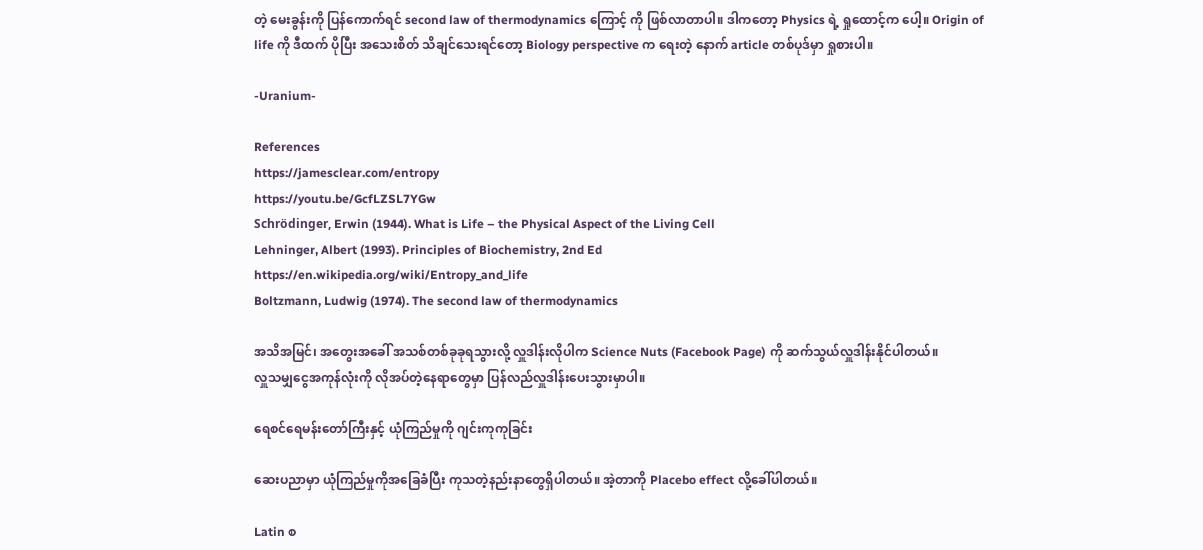တဲ့ မေးခွန်းကို ပြန်ကောက်ရင် second law of thermodynamics ကြောင့် ကို ဖြစ်လာတာပါ။ ဒါကတော့ Physics ရဲ့ ရှုထောင့်က ပေါ့။ Origin of life ကို ဒီထက် ပိုပြီး အသေးစိတ် သိချင်သေးရင်တော့ Biology perspective က ရေးတဲ့ နောက် article တစ်ပုဒ်မှာ ရှုစားပါ။

-Uranium-

References
https://jamesclear.com/entropy
https://youtu.be/GcfLZSL7YGw
Schrödinger, Erwin (1944). What is Life – the Physical Aspect of the Living Cell
Lehninger, Albert (1993). Principles of Biochemistry, 2nd Ed
https://en.wikipedia.org/wiki/Entropy_and_life
Boltzmann, Ludwig (1974). The second law of thermodynamics

အသိအမြင်၊ အတွေးအခေါ် အသစ်တစ်ခုခုရသွားလို့ လှူဒါန်းလိုပါက Science Nuts (Facebook Page) ကို ဆက်သွယ်လှူဒါန်းနိုင်ပါတယ်။
လှူသမျှငွေအကုန်လုံးကို လိုအပ်တဲ့နေရာတွေမှာ ပြန်လည်လှူဒါန်းပေးသွားမှာပါ။

ရေစင်ရေမန်းတော်ကြီးနှင့် ယုံကြည်မှုကို ဂျင်းကုကုခြင်း

ဆေးပညာမှာ ယုံကြည်မှုကိုအခြေခံပြီး ကုသတဲ့နည်းနာတွေရှိပါတယ်။ အဲ့တာကို Placebo effect လို့ခေါ်ပါတယ်။

Latin စ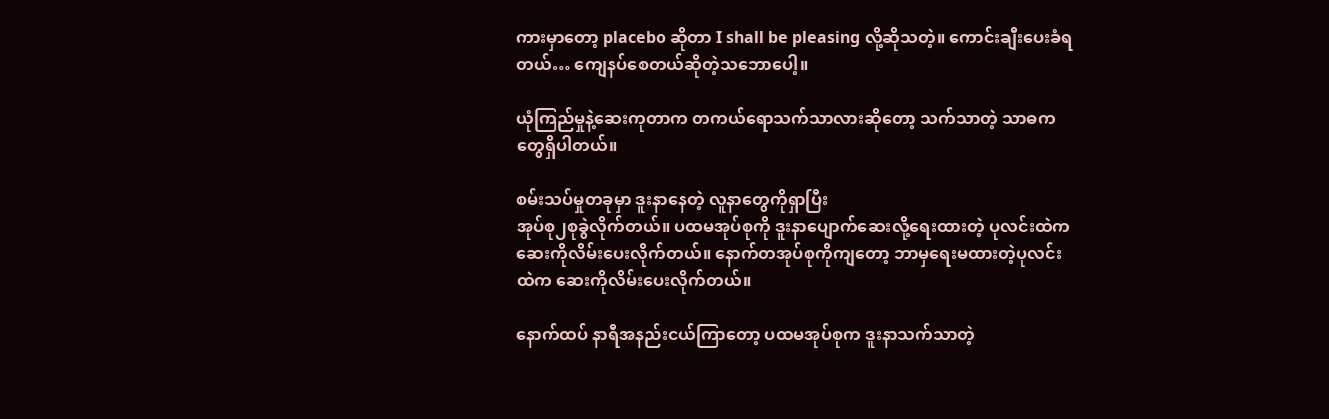ကားမှာတော့ placebo ဆိုတာ I shall be pleasing လို့ဆိုသတဲ့။ ကောင်းချီးပေးခံရတယ်… ကျေနပ်စေတယ်ဆိုတဲ့သဘောပေါ့။

ယုံကြည်မှုနဲ့ဆေးကုတာက တကယ်ရောသက်သာလားဆိုတော့ သက်သာတဲ့ သာဓကတွေရှိပါတယ်။

စမ်းသပ်မှုတခုမှာ ဒူးနာနေတဲ့ လူနာတွေကိုရှာပြီး
အုပ်စု၂စုခွဲလိုက်တယ်။ ပထမအုပ်စုကို ဒူးနာပျောက်ဆေးလို့ရေးထားတဲ့ ပုလင်းထဲက ဆေးကိုလိမ်းပေးလိုက်တယ်။ နောက်တအုပ်စုကိုကျတော့ ဘာမှရေးမထားတဲ့ပုလင်းထဲက ဆေးကိုလိမ်းပေးလိုက်တယ်။

နောက်ထပ် နာရီအနည်းငယ်ကြာတော့ ပထမအုပ်စုက ဒူးနာသက်သာတဲ့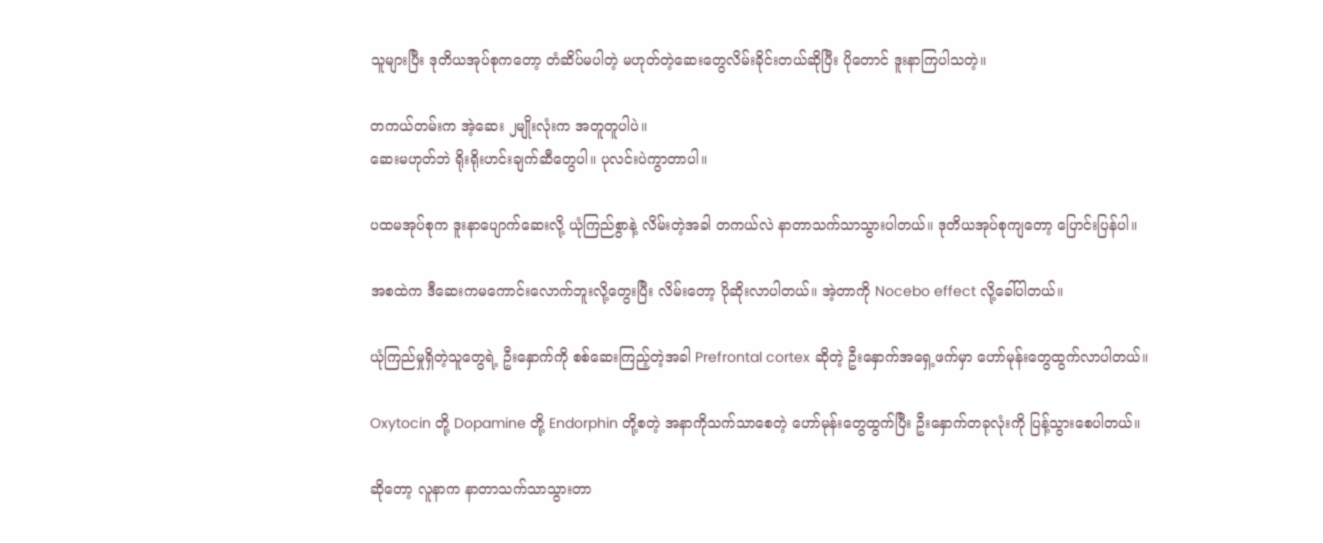သူများပြီး ဒုတိယအုပ်စုကတော့ တံဆိပ်မပါတဲ့ မဟုတ်တဲ့ဆေးတွေလိမ်းခိုင်းတယ်ဆိုပြီး ပိုတောင် ဒူးနာကြပါသတဲ့။

တကယ်တမ်းက အဲ့ဆေး ၂မျိုးလုံးက အတူတူပါပဲ။
ဆေးမဟုတ်ဘဲ ရိုးရိုးဟင်းချက်ဆီတွေပါ။ ပုလင်းပဲကွာတာပါ။

ပထမအုပ်စုက ဒူးနာပျောက်ဆေးလို့ ယုံကြည်စွာနဲ့ လိမ်းတဲ့အခါ တကယ်လဲ နာတာသက်သာသွားပါတယ်။ ဒုတိယအုပ်စုကျတော့ ပြောင်းပြန်ပါ။

အစထဲက ဒီဆေးကမကောင်းလောက်ဘူးလို့တွေးပြီး လိမ်းတော့ ပိုဆိုးလာပါတယ်။ အဲ့တာကို Nocebo effect လို့ခေါ်ပါတယ်။

ယုံကြည်မှုရှိတဲ့သူတွေရဲ့ ဦးနှောက်ကို စစ်ဆေးကြည့်တဲ့အခါ Prefrontal cortex ဆိုတဲ့ ဦးနှောက်အရှေ့ဖက်မှာ ဟော်မုန်းတွေထွက်လာပါတယ်။

Oxytocin တို့ Dopamine တို့ Endorphin တို့စတဲ့ အနာကိုသက်သာစေတဲ့ ဟော်မုန်းတွေထွက်ပြီး ဦးနှောက်တခုလုံးကို ပြန့်သွားစေပါတယ်။

ဆိုတော့ လူနာက နာတာသက်သာသွားတာ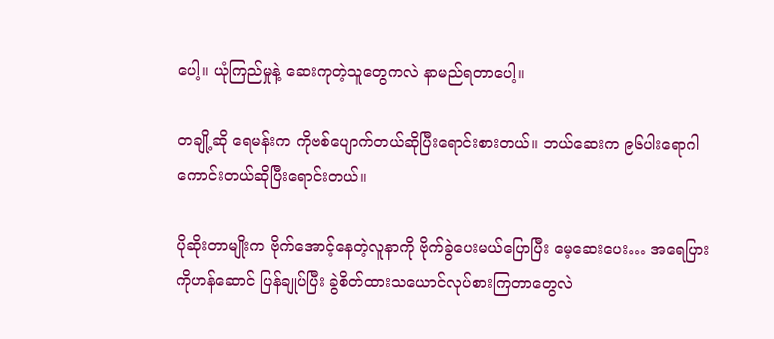ပေါ့။ ယုံကြည်မှုနဲ့ ဆေးကုတဲ့သူတွေကလဲ နာမည်ရတာပေါ့။

တချို့ဆို ရေမန်းက ကိုဗစ်ပျောက်တယ်ဆိုပြီးရောင်းစားတယ်။ ဘယ်ဆေးက ၉၆ပါးရောဂါကောင်းတယ်ဆိုပြီးရောင်းတယ်။

ပိုဆိုးတာမျိုးက ဗိုက်အောင့်နေတဲ့လူနာကို ဗိုက်ခွဲပေးမယ်ပြောပြီး မေ့ဆေးပေး… အရေပြားကိုဟန်ဆောင် ပြန်ချုပ်ပြီး ခွဲစိတ်ထားသယောင်လုပ်စားကြတာတွေလဲ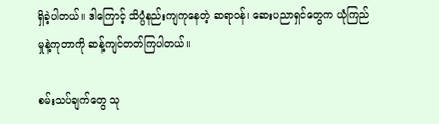ရှိခဲ့ပါတယ်။ ဒါကြောင့် သိပ္ပံနည်းကျကုနေတဲ့ ဆရာဝန်၊ ဆေးပညာရှင်တွေက ယုံကြည်မှုနဲ့ကုတာကို ဆန့်ကျင်တတ်ကြပါတယ်။

စမ်းသပ်ချက်တွေ သု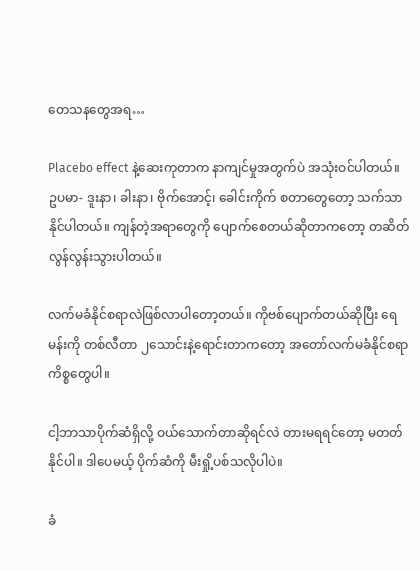တေသနတွေအရ…

Placebo effect နဲ့ဆေးကုတာက နာကျင်မှုအတွက်ပဲ အသုံးဝင်ပါတယ်။
ဥပမာ- ဒူးနာ၊ ခါးနာ၊ ဗိုက်အောင့်၊ ခေါင်းကိုက် စတာတွေတော့ သက်သာနိုင်ပါတယ်။ ကျန်တဲ့အရာတွေကို ပျောက်စေတယ်ဆိုတာကတော့ တဆိတ်လွန်လွန်းသွားပါတယ်။

လက်မခံနိုင်စရာလဲဖြစ်လာပါတော့တယ်။ ကိုဗစ်ပျောက်တယ်ဆိုပြီး ရေမန်းကို တစ်လီတာ ၂သောင်းနဲ့ရောင်းတာကတော့ အတော်လက်မခံနိုင်စရာကိစ္စတွေပါ။

ငါ့ဘာသာပိုက်ဆံရှိလို့ ဝယ်သောက်တာဆိုရင်လဲ တားမရရင်တော့ မတတ်နိုင်ပါ။ ဒါပေမယ့် ပိုက်ဆံကို မီးရှို့ပစ်သလိုပါပဲ။

ခံ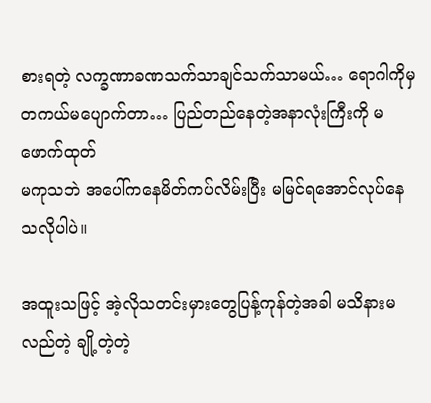စားရတဲ့ လက္ခဏာခဏသက်သာချင်သက်သာမယ်… ရောဂါကိုမှ တကယ်မပျောက်တာ… ပြည်တည်နေတဲ့အနာလုံးကြီးကို မဖောက်ထုတ်
မကုသဘဲ အပေါ်ကနေမိတ်ကပ်လိမ်းပြီး မမြင်ရအောင်လုပ်နေသလိုပါပဲ။

အထူးသဖြင့် အဲ့လိုသတင်းမှားတွေပြန့်ကုန်တဲ့အခါ မသိနားမလည်တဲ့ ချို့တဲ့တဲ့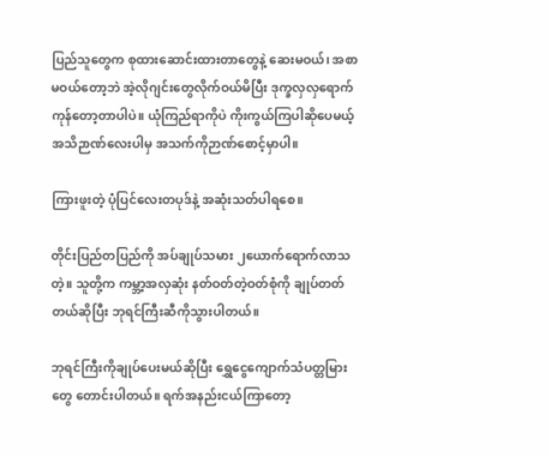ပြည်သူတွေက စုထားဆောင်းထားတာတွေနဲ့ ဆေးမဝယ်၊ အစာမဝယ်တော့ဘဲ အဲ့လိုဂျင်းတွေလိုက်ဝယ်မိပြီး ဒုက္ခလှလှရောက်ကုန်တော့တာပါပဲ။ ယုံကြည်ရာကိုပဲ ကိုးကွယ်ကြပါဆိုပေမယ့် အသိဉာဏ်လေးပါမှ အသက်ကိုဉာဏ်စောင့်မှာပါ။

ကြားဖူးတဲ့ ပုံပြင်လေးတပုဒ်နဲ့ အဆုံးသတ်ပါရစေ။

တိုင်းပြည်တပြည်ကို အပ်ချုပ်သမား ၂ယောက်ရောက်လာသတဲ့။ သူတို့က ကမ္ဘာ့အလှဆုံး နတ်ဝတ်တဲ့ဝတ်စုံကို ချုပ်တတ်တယ်ဆိုပြီး ဘုရင်ကြီးဆီကိုသွားပါတယ်။

ဘုရင်ကြီးကိုချုပ်ပေးမယ်ဆိုပြီး ရွှေငွေကျောက်သံပတ္တမြားတွေ တောင်းပါတယ်။ ရက်အနည်းငယ်ကြာတော့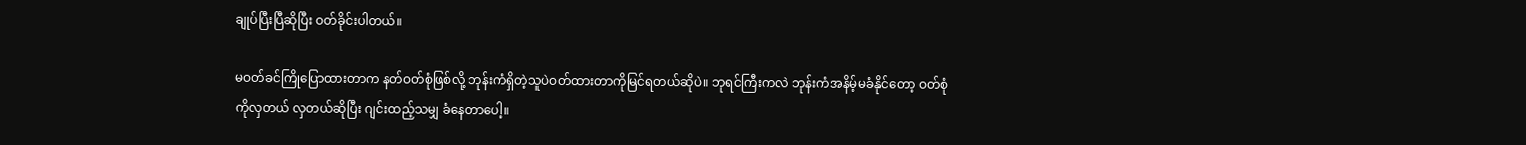ချုပ်ပြီးပြီဆိုပြီး ဝတ်ခိုင်းပါတယ်။

မဝတ်ခင်ကြိုပြောထားတာက နတ်ဝတ်စုံဖြစ်လို့ ဘုန်းကံရှိတဲ့သူပဲဝတ်ထားတာကိုမြင်ရတယ်ဆိုပဲ။ ဘုရင်ကြီးကလဲ ဘုန်းကံအနိမ့်မခံနိုင်တော့ ဝတ်စုံကိုလှတယ် လှတယ်ဆိုပြီး ဂျင်းထည့်သမျှ ခံနေတာပေါ့။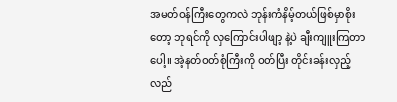အမတ်ဝန်ကြီးတွေကလဲ ဘုန်းကံနိမ့်တယ်ဖြစ်မှာစိုးတော့ ဘုရင်ကို လှကြောင်းပါဖျာ့ နဲ့ပဲ ချီးကျူးကြတာပေါ့။ အဲ့နတ်ဝတ်စုံကြီးကို ဝတ်ပြီး တိုင်းခန်းလှည့်လည်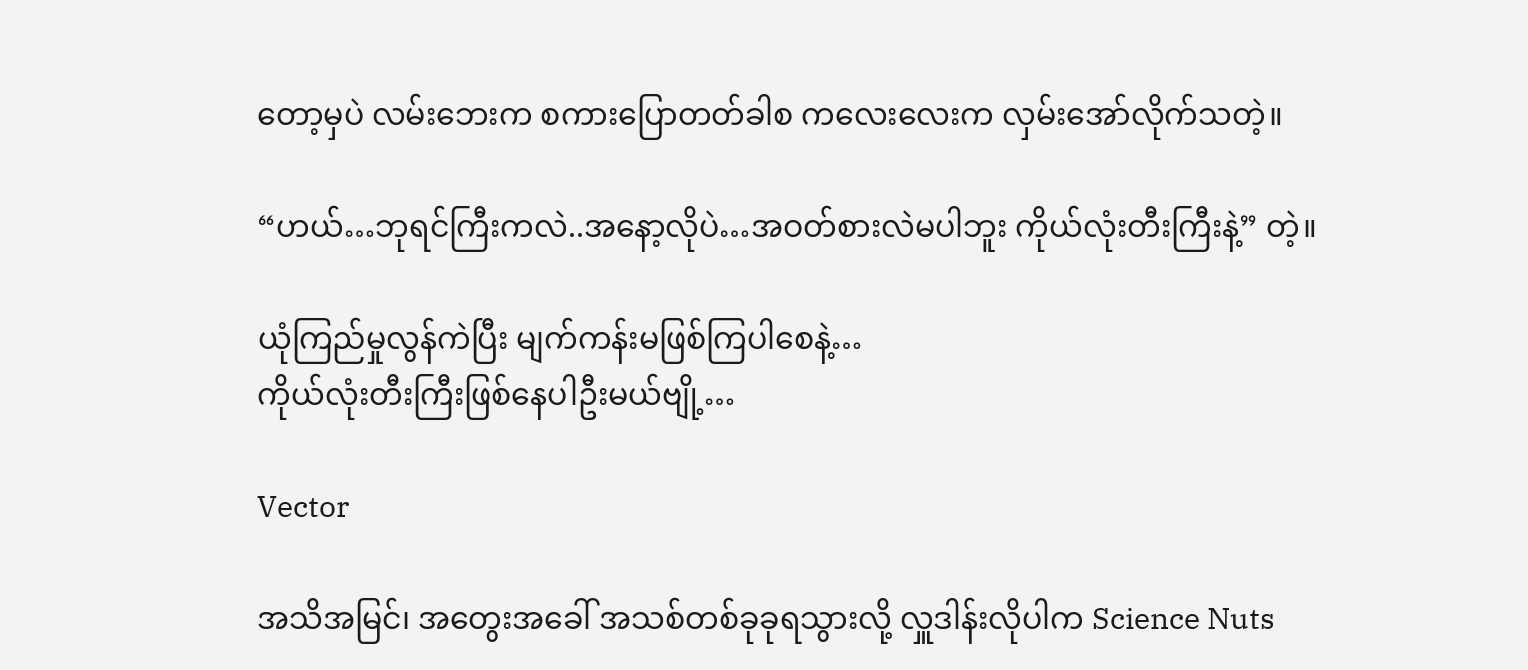တော့မှပဲ လမ်းဘေးက စကားပြောတတ်ခါစ ကလေးလေးက လှမ်းအော်လိုက်သတဲ့။

“ဟယ်…ဘုရင်ကြီးကလဲ..အနော့လိုပဲ…အဝတ်စားလဲမပါဘူး ကိုယ်လုံးတီးကြီးနဲ့” တဲ့။

ယုံကြည်မှုလွန်ကဲပြီး မျက်ကန်းမဖြစ်ကြပါစေနဲ့…
ကိုယ်လုံးတီးကြီးဖြစ်နေပါဦးမယ်ဗျို့…

Vector

အသိအမြင်၊ အတွေးအခေါ် အသစ်တစ်ခုခုရသွားလို့ လှူဒါန်းလိုပါက Science Nuts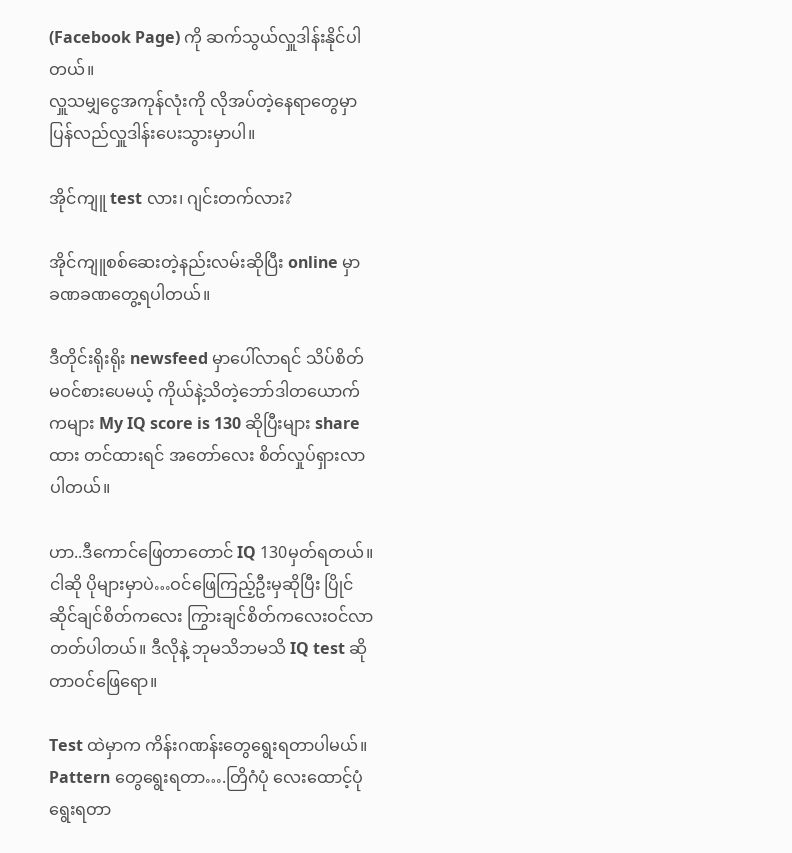(Facebook Page) ကို ဆက်သွယ်လှူဒါန်းနိုင်ပါတယ်။
လှူသမျှငွေအကုန်လုံးကို လိုအပ်တဲ့နေရာတွေမှာ ပြန်လည်လှူဒါန်းပေးသွားမှာပါ။

အိုင်ကျူ test လား၊ ဂျင်းတက်လား?

အိုင်ကျူစစ်ဆေးတဲ့နည်းလမ်းဆိုပြီး online မှာ ခဏခဏတွေ့ရပါတယ်။

ဒီတိုင်းရိုးရိုး newsfeed မှာပေါ်လာရင် သိပ်စိတ်မဝင်စားပေမယ့် ကိုယ်နဲ့သိတဲ့ဘော်ဒါတယောက်ကများ My IQ score is 130 ဆိုပြီးများ share ထား တင်ထားရင် အတော်လေး စိတ်လှုပ်ရှားလာပါတယ်။

ဟာ..ဒီကောင်ဖြေတာတောင် IQ 130မှတ်ရတယ်။
ငါဆို ပိုများမှာပဲ…ဝင်ဖြေကြည့်ဦးမှဆိုပြီး ပြိုင်ဆိုင်ချင်စိတ်ကလေး ကြွားချင်စိတ်ကလေးဝင်လာတတ်ပါတယ်။ ဒီလိုနဲ့ ဘုမသိဘမသိ IQ test ဆိုတာဝင်ဖြေရော။

Test ထဲမှာက ကိန်းဂဏန်းတွေရွေးရတာပါမယ်။
Pattern တွေရွေးရတာ….တြိဂံပုံ လေးထောင့်ပုံရွေးရတာ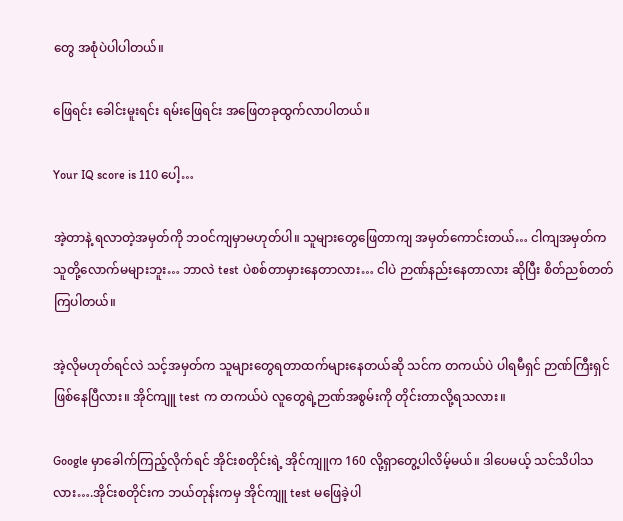တွေ အစုံပဲပါပါတယ်။

ဖြေရင်း ခေါင်းမူးရင်း ရမ်းဖြေရင်း အဖြေတခုထွက်လာပါတယ်။

Your IQ score is 110 ပေါ့…

အဲ့တာနဲ့ ရလာတဲ့အမှတ်ကို ဘဝင်ကျမှာမဟုတ်ပါ။ သူများတွေဖြေတာကျ အမှတ်ကောင်းတယ်… ငါကျအမှတ်က သူတို့လောက်မများဘူး… ဘာလဲ test ပဲစစ်တာမှားနေတာလား… ငါပဲ ဉာဏ်နည်းနေတာလား ဆိုပြီး စိတ်ညစ်တတ်ကြပါတယ်။

အဲ့လိုမဟုတ်ရင်လဲ သင့်အမှတ်က သူများတွေရတာထက်များနေတယ်ဆို သင်က တကယ်ပဲ ပါရမီရှင် ဉာဏ်ကြီးရှင်ဖြစ်နေပြီလား။ အိုင်ကျူ test က တကယ်ပဲ လူတွေရဲ့ဉာဏ်အစွမ်းကို တိုင်းတာလို့ရသလား။

Google မှာခေါက်ကြည့်လိုက်ရင် အိုင်းစတိုင်းရဲ့ အိုင်ကျူက 160 လို့ရှာတွေ့ပါလိမ့်မယ်။ ဒါပေမယ့် သင်သိပါသလား….အိုင်းစတိုင်းက ဘယ်တုန်းကမှ အိုင်ကျူ test မဖြေခဲ့ပါ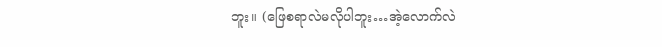ဘူး။ (ဖြေစရာလဲမလိုပါဘူး…အဲ့လောက်လဲ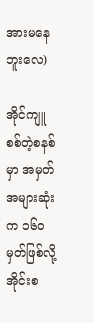အားမနေဘူးလေ)

အိုင်ကျူစစ်တဲ့စနစ်မှာ အမှတ်အများဆုံးက ၁၆၀ မှတ်ဖြစ်လို့ အိုင်းစ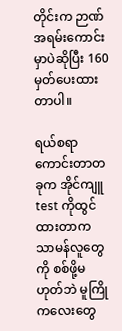တိုင်းက ဉာဏ်အရမ်းကောင်းမှာပဲဆိုပြီး 160မှတ်ပေးထားတာပါ။

ရယ်စရာကောင်းတာတခုက အိုင်ကျူ test ကိုထွင်ထားတာက သာမန်လူတွေကို စစ်ဖို့မဟုတ်ဘဲ မူကြိုကလေးတွေ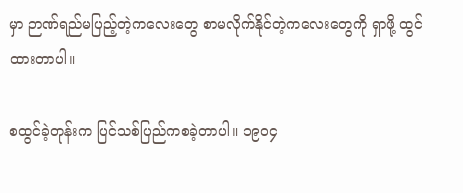မှာ ဉာဏ်ရည်မပြည့်တဲ့ကလေးတွေ စာမလိုက်နိုင်တဲ့ကလေးတွေကို ရှာဖို့ ထွင်ထားတာပါ။

စထွင်ခဲ့တုန်းက ပြင်သစ်ပြည်ကစခဲ့တာပါ။ ၁၉၀၄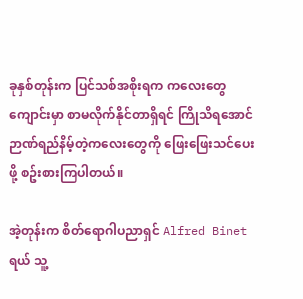ခုနှစ်တုန်းက ပြင်သစ်အစိုးရက ကလေးတွေကျောင်းမှာ စာမလိုက်နိုင်တာရှိရင် ကြိုသိရအောင်
ဉာဏ်ရည်နိမ့်တဲ့ကလေးတွေကို ဖြေးဖြေးသင်ပေးဖို့ စဥ်းစားကြပါတယ်။

အဲ့တုန်းက စိတ်ရောဂါပညာရှင် Alfred Binet ရယ် သူ့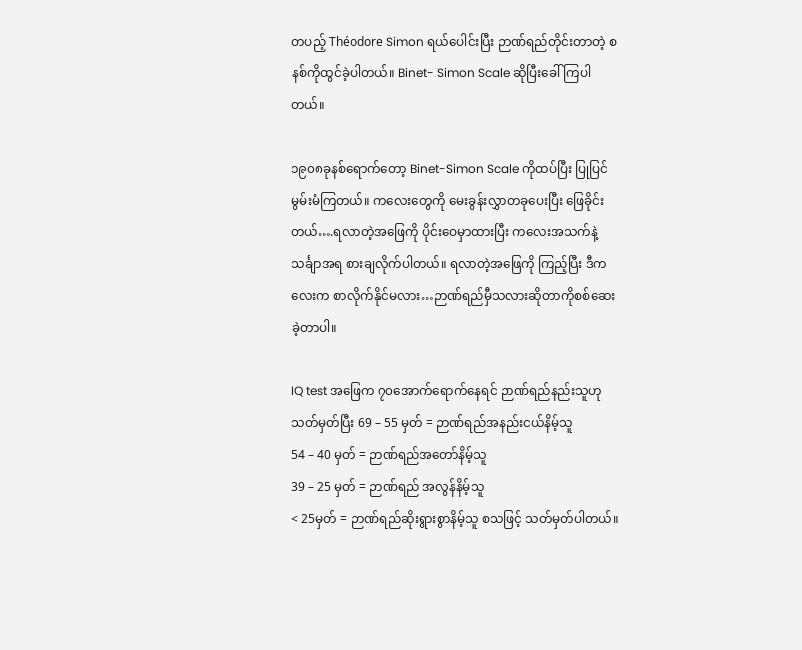တပည့် Théodore Simon ရယ်ပေါင်းပြီး ဉာဏ်ရည်တိုင်းတာတဲ့ စနစ်ကိုထွင်ခဲ့ပါတယ်။ Binet- Simon Scale ဆိုပြီးခေါ်ကြပါတယ်။

၁၉၀၈ခုနစ်ရောက်တော့ Binet-Simon Scale ကိုထပ်ပြီး ပြုပြင်မွမ်းမံကြတယ်။ ကလေးတွေကို မေးခွန်းလွှာတခုပေးပြီး ဖြေခိုင်းတယ်….ရလာတဲ့အဖြေကို ပိုင်းဝေမှာထားပြီး ကလေးအသက်နဲ့ သင်္ချာအရ စားချလိုက်ပါတယ်။ ရလာတဲ့အဖြေကို ကြည့်ပြီး ဒီကလေးက စာလိုက်နိုင်မလား…ဉာဏ်ရည်မှီသလားဆိုတာကိုစစ်ဆေးခဲ့တာပါ။

IQ test အဖြေက ၇၀အောက်ရောက်နေရင် ဉာဏ်ရည်နည်းသူဟုသတ်မှတ်ပြီး 69 – 55 မှတ် = ဉာဏ်ရည်အနည်းငယ်နိမ့်သူ
54 – 40 မှတ် = ဉာဏ်ရည်အတော်နိမ့်သူ
39 – 25 မှတ် = ဉာဏ်ရည် အလွန်နိမ့်သူ
< 25မှတ် = ဉာဏ်ရည်ဆိုးရွားစွာနိမ့်သူ စသဖြင့် သတ်မှတ်ပါတယ်။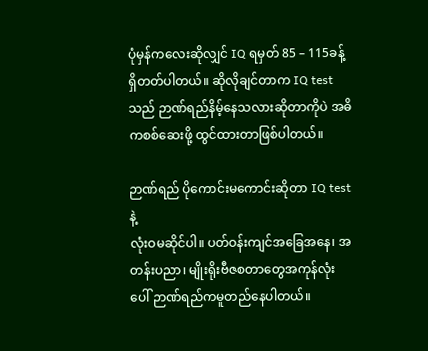ပုံမှန်ကလေးဆိုလျှင် IQ ရမှတ် 85 – 115ခန့်ရှိတတ်ပါတယ်။ ဆိုလိုချင်တာက IQ test သည် ဉာဏ်ရည်နိမ့်နေသလားဆိုတာကိုပဲ အဓိကစစ်ဆေးဖို့ ထွင်ထားတာဖြစ်ပါတယ်။

ဉာဏ်ရည် ပိုကောင်းမကောင်းဆိုတာ IQ test နဲ့
လုံးဝမဆိုင်ပါ။ ပတ်ဝန်းကျင်အခြေအနေ၊ အတန်းပညာ၊ မျိုးရိုးဗီဇစတာတွေအကုန်လုံးပေါ် ဉာဏ်ရည်ကမူတည်နေပါတယ်။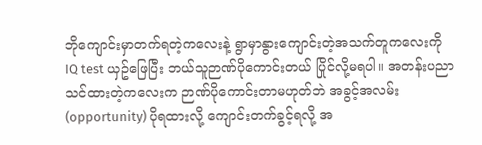ဘိုကျောင်းမှာတက်ရတဲ့ကလေးနဲ့ ရွာမှာနွားကျောင်းတဲ့အသက်တူကလေးကို IQ test ယှဥ်ဖြေပြီး ဘယ်သူဉာဏ်ပိုကောင်းတယ် ပြိုင်လို့မရပါ။ အတန်းပညာသင်ထားတဲ့ကလေးက ဉာဏ်ပိုကောင်းတာမဟုတ်ဘဲ အခွင့်အလမ်း (opportunity) ပိုရထားလို့ ကျောင်းတက်ခွင့်ရလို့ အ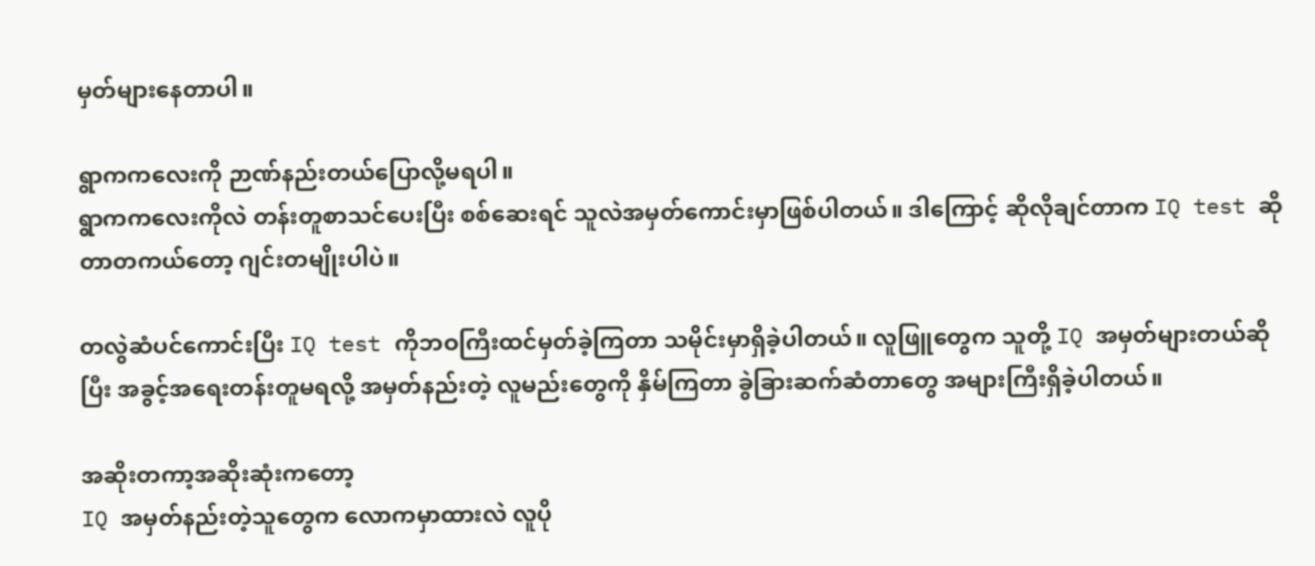မှတ်များနေတာပါ။

ရွာကကလေးကို ဉာဏ်နည်းတယ်ပြောလို့မရပါ။
ရွာကကလေးကိုလဲ တန်းတူစာသင်ပေးပြီး စစ်ဆေးရင် သူလဲအမှတ်ကောင်းမှာဖြစ်ပါတယ်။ ဒါကြောင့် ဆိုလိုချင်တာက IQ test ဆိုတာတကယ်တော့ ဂျင်းတမျိုးပါပဲ။

တလွဲဆံပင်ကောင်းပြီး IQ test ကိုဘဝကြီးထင်မှတ်ခဲ့ကြတာ သမိုင်းမှာရှိခဲ့ပါတယ်။ လူဖြူတွေက သူတို့ IQ အမှတ်များတယ်ဆိုပြီး အခွင့်အရေးတန်းတူမရလို့ အမှတ်နည်းတဲ့ လူမည်းတွေကို နှိမ်ကြတာ ခွဲခြားဆက်ဆံတာတွေ အများကြီးရှိခဲ့ပါတယ်။

အဆိုးတကာ့အဆိုးဆုံးကတော့
IQ အမှတ်နည်းတဲ့သူတွေက လောကမှာထားလဲ လူပို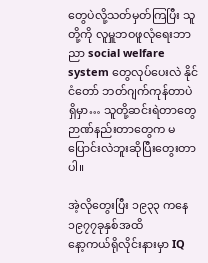တွေပဲလို့သတ်မှတ်ကြပြီး သူတို့ကို လူမှူဘဝဖူလုံရေးဘာညာ social welfare system တွေလုပ်ပေးလဲ နိုင်ငံတော် ဘတ်ဂျက်ကုန်တာပဲရှိမှာ… သူတို့ဆင်းရဲတာတွေ ဉာဏ်နည်းတာတွေက မပြောင်းလဲဘူးဆိုပြီးတွေးတာပါ။

အဲ့လိုတွေးပြီး ၁၉၃၃ ကနေ ၁၉၇၇ခုနှစ်အထိ
နော့ကယ်ရိုလိုင်းနားမှာ IQ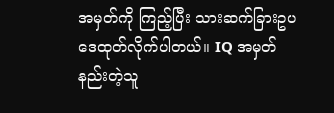အမှတ်ကို ကြည့်ပြီး သားဆက်ခြားဥပဒေထုတ်လိုက်ပါတယ်။ IQ အမှတ်နည်းတဲ့သူ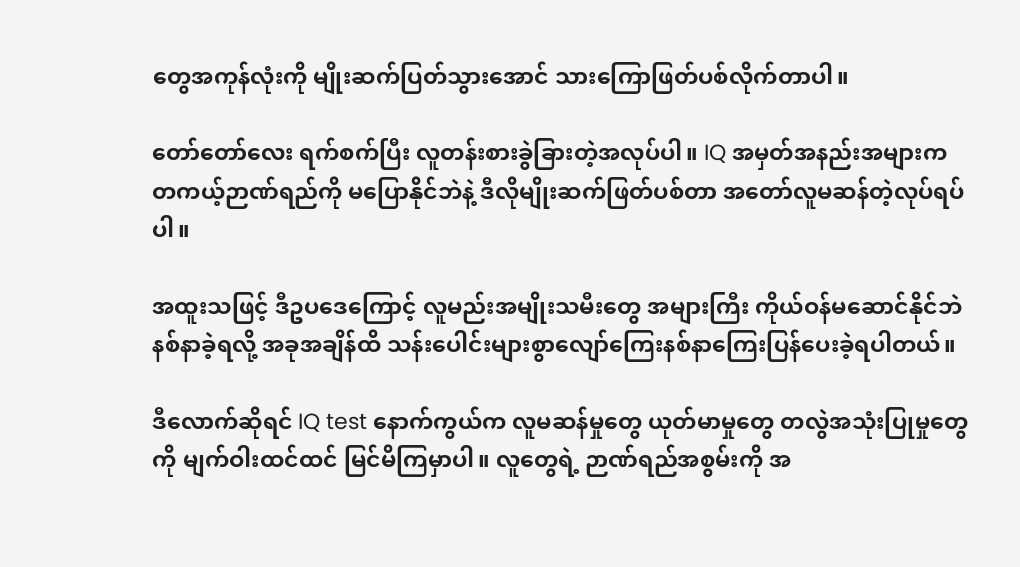တွေအကုန်လုံးကို မျိုးဆက်ပြတ်သွားအောင် သားကြောဖြတ်ပစ်လိုက်တာပါ။

တော်တော်လေး ရက်စက်ပြီး လူတန်းစားခွဲခြားတဲ့အလုပ်ပါ။ IQ အမှတ်အနည်းအများက တကယ့်ဉာဏ်ရည်ကို မပြောနိုင်ဘဲနဲ့ ဒီလိုမျိုးဆက်ဖြတ်ပစ်တာ အတော်လူမဆန်တဲ့လုပ်ရပ်ပါ။

အထူးသဖြင့် ဒီဥပဒေကြောင့် လူမည်းအမျိုးသမီးတွေ အများကြီး ကိုယ်ဝန်မဆောင်နိုင်ဘဲ နစ်နာခဲ့ရလို့ အခုအချိန်ထိ သန်းပေါင်းများစွာလျော်ကြေးနစ်နာကြေးပြန်ပေးခဲ့ရပါတယ်။

ဒီလောက်ဆိုရင် IQ test နောက်ကွယ်က လူမဆန်မှုတွေ ယုတ်မာမှုတွေ တလွဲအသုံးပြုမှုတွေကို မျက်ဝါးထင်ထင် မြင်မိကြမှာပါ။ လူတွေရဲ့ ဉာဏ်ရည်အစွမ်းကို အ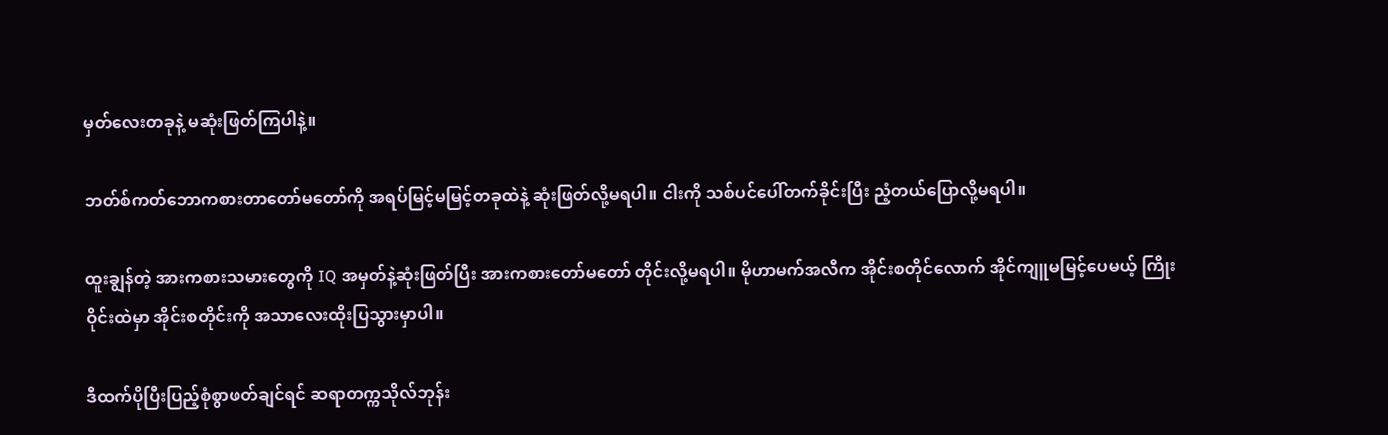မှတ်လေးတခုနဲ့ မဆုံးဖြတ်ကြပါနဲ့။

ဘတ်စ်ကတ်ဘောကစားတာတော်မတော်ကို အရပ်မြင့်မမြင့်တခုထဲနဲ့ ဆုံးဖြတ်လို့မရပါ။ ငါးကို သစ်ပင်ပေါ်တက်ခိုင်းပြီး ညံ့တယ်ပြောလို့မရပါ။

ထူးချွန်တဲ့ အားကစားသမားတွေကို IQ အမှတ်နဲ့ဆုံးဖြတ်ပြီး အားကစားတော်မတော် တိုင်းလို့မရပါ။ မိုဟာမက်အလီက အိုင်းစတိုင်လောက် အိုင်ကျူမမြင့်ပေမယ့် ကြိုးဝိုင်းထဲမှာ အိုင်းစတိုင်းကို အသာလေးထိုးပြသွားမှာပါ။

ဒီထက်ပိုပြီးပြည့်စုံစွာဖတ်ချင်ရင် ဆရာတက္ကသိုလ်ဘုန်း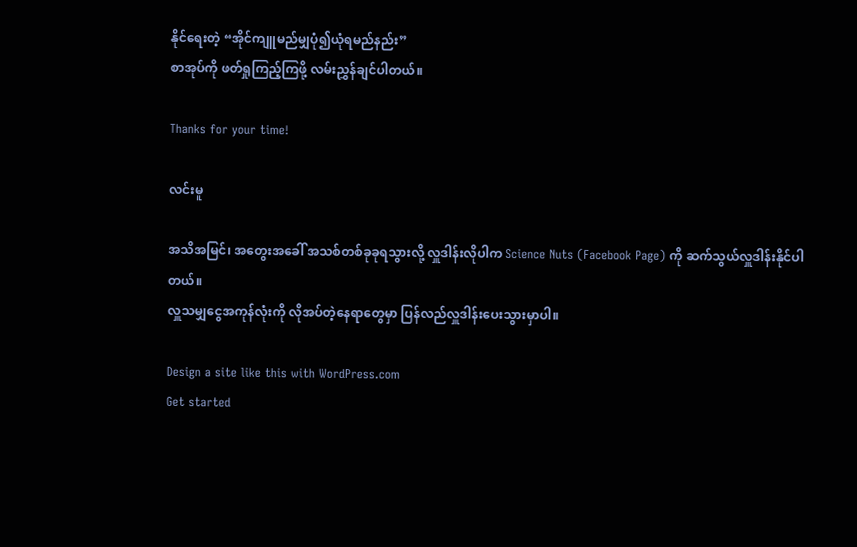နိုင်ရေးတဲ့ “အိုင်ကျူမည်မျှပုံ၍ယုံရမည်နည်း”
စာအုပ်ကို ဖတ်ရှုကြည့်ကြဖို့ လမ်းညွှန်ချင်ပါတယ်။

Thanks for your time!

လင်းမူ

အသိအမြင်၊ အတွေးအခေါ် အသစ်တစ်ခုခုရသွားလို့ လှူဒါန်းလိုပါက Science Nuts (Facebook Page) ကို ဆက်သွယ်လှူဒါန်းနိုင်ပါတယ်။
လှူသမျှငွေအကုန်လုံးကို လိုအပ်တဲ့နေရာတွေမှာ ပြန်လည်လှူဒါန်းပေးသွားမှာပါ။

Design a site like this with WordPress.com
Get started